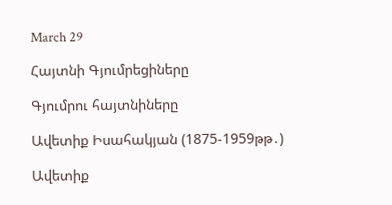March 29

Հայտնի Գյումրեցիները

Գյումրու հայտնիները

Ավետիք Իսահակյան (1875-1959թթ․)

Ավետիք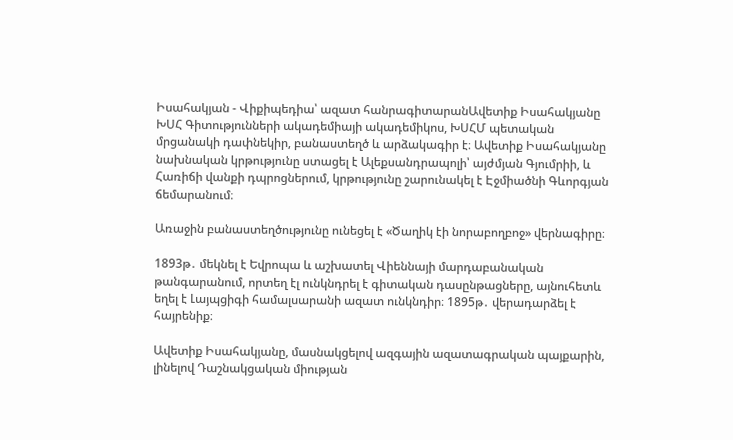Իսահակյան - Վիքիպեդիա՝ ազատ հանրագիտարանԱվետիք Իսահակյանը ԽՍՀ Գիտությունների ակադեմիայի ակադեմիկոս, ԽՍՀՄ պետական մրցանակի դափնեկիր, բանաստեղծ և արձակագիր է։ Ավետիք Իսահակյանը նախնական կրթությունը ստացել է Ալեքսանդրապոլի՝ այժմյան Գյումրիի, և Հառիճի վանքի դպրոցներում, կրթությունը շարունակել է Էջմիածնի Գևորգյան ճեմարանում։

Առաջին բանաստեղծությունը ունեցել է «Ծաղիկ էի նորաբողբոջ» վերնագիրը։

1893թ․ մեկնել է Եվրոպա և աշխատել Վիեննայի մարդաբանական թանգարանում, որտեղ էլ ունկնդրել է գիտական դասընթացները, այնուհետև եղել է Լայպցիգի համալսարանի ազատ ունկնդիր։ 1895թ․ վերադարձել է հայրենիք։

Ավետիք Իսահակյանը, մասնակցելով ազգային ազատագրական պայքարին, լինելով Դաշնակցական միության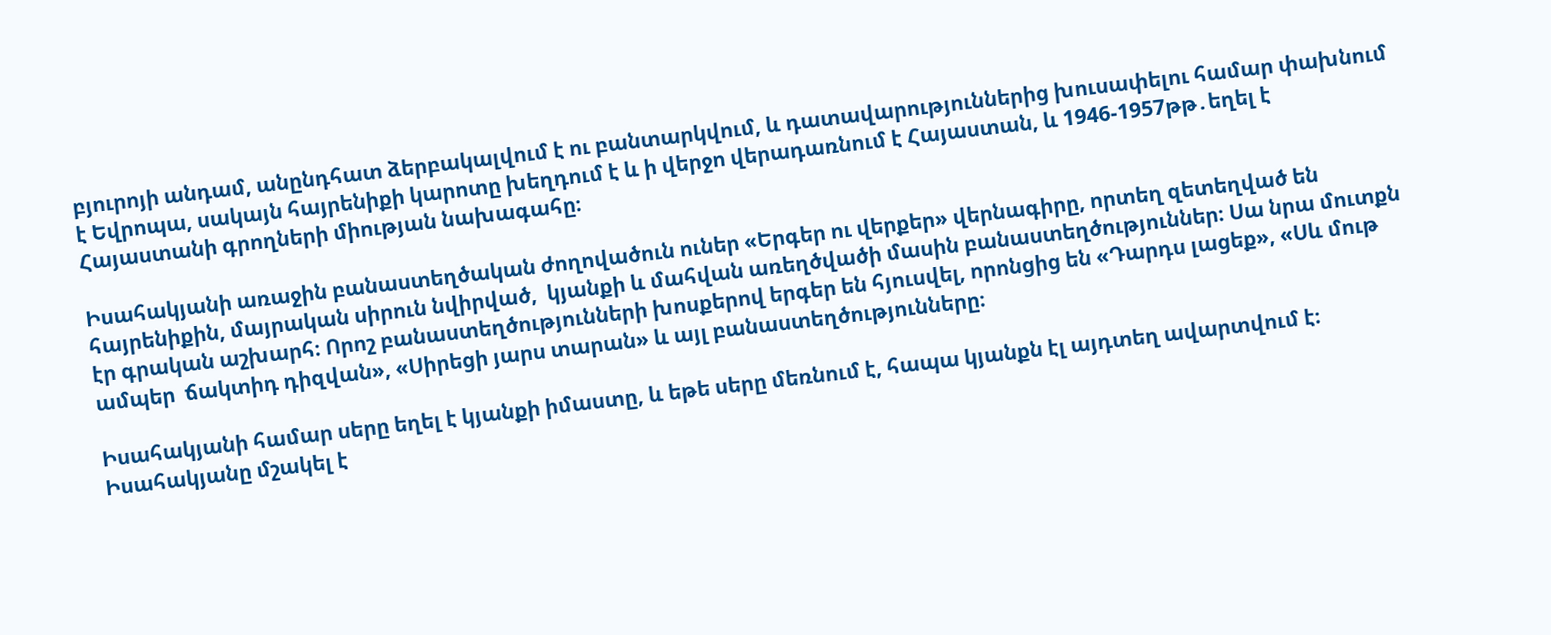բյուրոյի անդամ, անընդհատ ձերբակալվում է ու բանտարկվում, և դատավարություններից խուսափելու համար փախնում է Եվրոպա, սակայն հայրենիքի կարոտը խեղդում է և ի վերջո վերադառնում է Հայաստան, և 1946-1957թթ․եղել է Հայաստանի գրողների միության նախագահը։

Իսահակյանի առաջին բանաստեղծական ժողովածուն ուներ «Երգեր ու վերքեր» վերնագիրը, որտեղ զետեղված են հայրենիքին, մայրական սիրուն նվիրված,  կյանքի և մահվան առեղծվածի մասին բանաստեղծություններ։ Սա նրա մուտքն էր գրական աշխարհ։ Որոշ բանաստեղծությունների խոսքերով երգեր են հյուսվել, որոնցից են «Դարդս լացեք», «Սև մութ ամպեր  ճակտիդ դիզվան», «Սիրեցի յարս տարան» և այլ բանաստեղծությունները։

Իսահակյանի համար սերը եղել է կյանքի իմաստը, և եթե սերը մեռնում է, հապա կյանքն էլ այդտեղ ավարտվում է։  Իսահակյանը մշակել է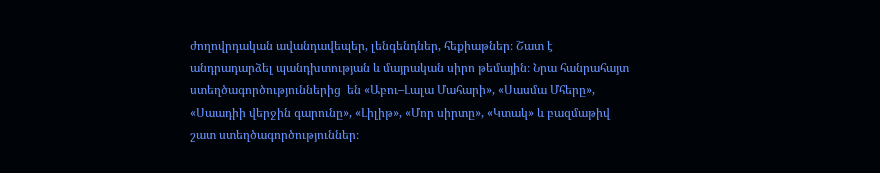ժողովրդական ավանդավեպեր, լենգենդներ, հեքիաթներ։ Շատ է անդրադարձել պանդխտության և մայրական սիրո թեմային։ Նրա հանրահայտ ստեղծագործություններից  են «Աբու–Լալա Մահարի», «Սասմա Մհերը», «Սաադիի վերջին գարունը», «Լիլիթ», «Մոր սիրտը», «Կտակ» և բազմաթիվ շատ ստեղծագործություններ։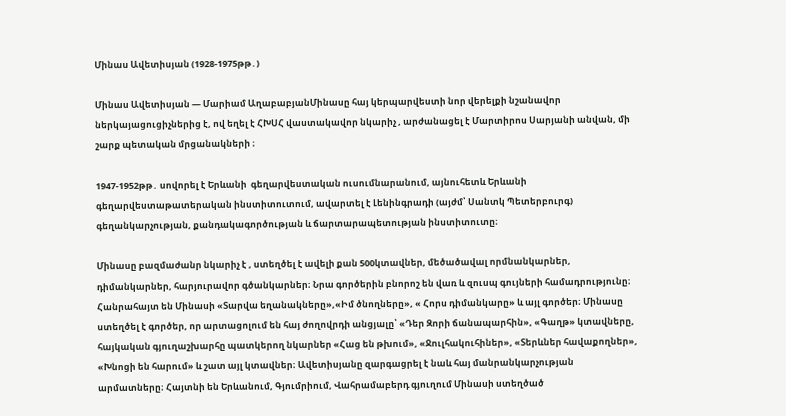Մինաս Ավետիսյան (1928-1975թթ․)

Մինաս Ավետիսյան — Մարիամ ԱղաբաբյանՄինասը հայ կերպարվեստի նոր վերելքի նշանավոր ներկայացուցիչներից է, ով եղել է ՀԽՍՀ վաստակավոր նկարիչ , արժանացել է Մարտիրոս Սարյանի անվան, մի շարք պետական մրցանակների ։

1947-1952թթ․ սովորել է Երևանի  գեղարվեստական ուսումնարանում, այնուհետև Երևանի գեղարվեստաթատերական ինստիտուտում, ավարտել է Լենինգրադի (այժմ՝ Սանտկ Պետերբուրգ) գեղանկարչության, քանդակագործության և ճարտարապետության ինստիտուտը։

Մինասը բազմաժանր նկարիչ է , ստեղծել է ավելի քան 500կտավներ, մեծածավալ որմնանկարներ, դիմանկարներ, հարյուրավոր գծանկարներ։ Նրա գործերին բնորոշ են վառ և զուսպ գույների համադրությունը։ Հանրահայտ են Մինասի «Տարվա եղանակները»,«Իմ ծնողները», « Հորս դիմանկարը» և այլ գործեր։ Մինասը ստեղծել է գործեր, որ արտացոլում են հայ ժողովրդի անցյալը՝ «Դեր Զորի ճանապարհին», «Գաղթ» կտավները, հայկական գյուղաշխարհը պատկերող նկարներ «Հաց են թխում», «Ջուլհակուհիներ», «Տերևներ հավաքողներ», «Խնոցի են հարում» և շատ այլ կտավներ։ Ավետիսյանը զարգացրել է նաև հայ մանրանկարչության արմատները։ Հայտնի են Երևանում, Գյումրիում, Վահրամաբերդ գյուղում Մինասի ստեղծած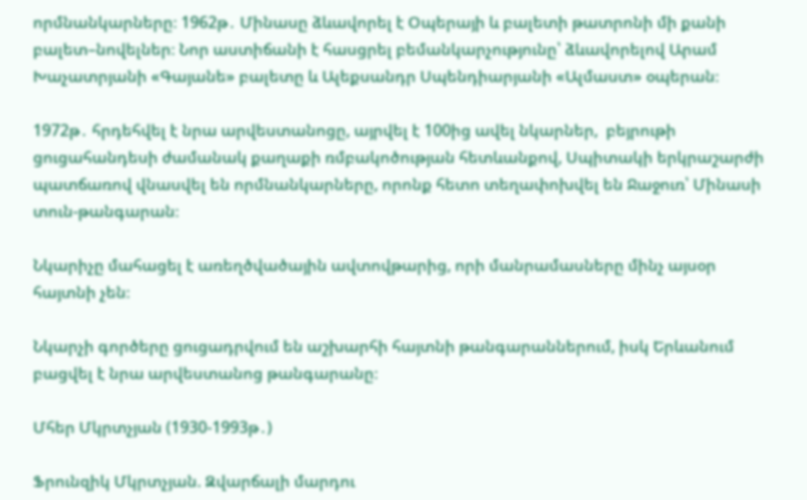որմնանկարները։ 1962թ․ Մինասը ձևավորել է Օպերայի և բալետի թատրոնի մի քանի  բալետ–նովելներ։ Նոր աստիճանի է հասցրել բեմանկարչությունը՝ ձևավորելով Արամ Խաչատրյանի «Գայանե» բալետը և Ալեքսանդր Սպենդիարյանի «Ալմաստ» օպերան։

1972թ․ հրդեհվել է նրա արվեստանոցը, այրվել է 100ից ավել նկարներ,  բեյրութի ցուցահանդեսի ժամանակ քաղաքի ռմբակոծության հետևանքով, Սպիտակի երկրաշարժի պատճառով վնասվել են որմնանկարները, որոնք հետո տեղափոխվել են Ջաջուռ՝ Մինասի տուն-թանգարան։

Նկարիչը մահացել է առեղծվածային ավտովթարից, որի մանրամասները մինչ այսօր հայտնի չեն։

Նկարչի գործերը ցուցադրվում են աշխարհի հայտնի թանգարաններում, իսկ Երևանում բացվել է նրա արվեստանոց թանգարանը։

Մհեր Մկրտչյան (1930-1993թ․)

Ֆրունզիկ Մկրտչյան. Զվարճալի մարդու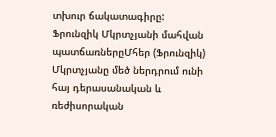տխուր ճակատագիրը: Ֆրունզիկ Մկրտչյանի մահվան պատճառներըՄհեր (Ֆրունզիկ) Մկրտչյանը մեծ ներդրում ունի հայ դերասանական և ռեժիսորական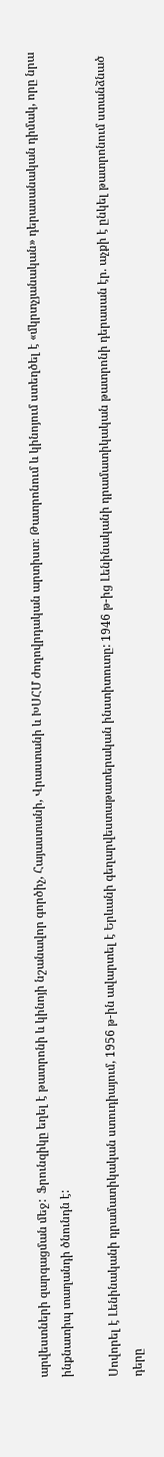արվեստների զարգացման մեջ:  Ֆրունզիկը եղել է թատրոնի և կինոյի նշանավոր գործիչ, Հայաստանի, Վրաստանի և ԽՍՀՄ ժողովրդական արտիստ։ Թատրոնում և կինոյում ստեղծել է «մկրտչյանական» դերասանական դիմակ, որը նրա ինքնատիպ տաղանդի ծնունդն է:

Սովորել է Լենինականի դրամատիկական ստուդիայում, 1956 թ-ին ավարտել է Երևանի գեղարվեստաթատերական ինստիտուտը: 1946 թ-ից Լենինականի դրամատիկական թատրոնի դերասան էր. աչքի է ընկել թատրոնում ստանձնած դերը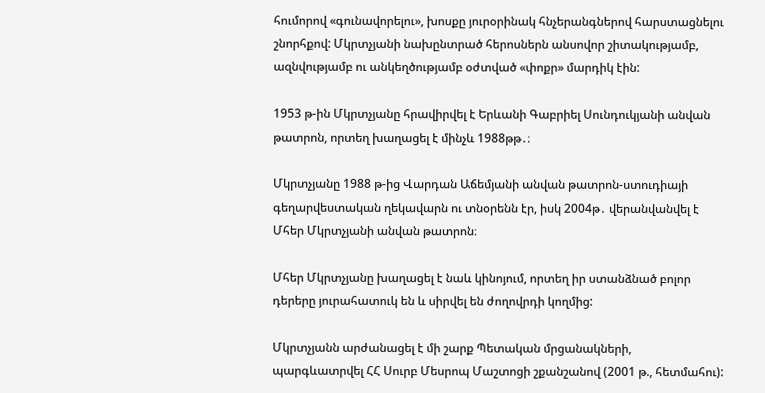հումորով «գունավորելու», խոսքը յուրօրինակ հնչերանգներով հարստացնելու շնորհքով: Մկրտչյանի նախընտրած հերոսներն անսովոր շիտակությամբ, ազնվությամբ ու անկեղծությամբ օժտված «փոքր» մարդիկ էին:

1953 թ-ին Մկրտչյանը հրավիրվել է Երևանի Գաբրիել Սունդուկյանի անվան թատրոն, որտեղ խաղացել է մինչև 1988թթ․։

Մկրտչյանը 1988 թ-ից Վարդան Աճեմյանի անվան թատրոն-ստուդիայի գեղարվեստական ղեկավարն ու տնօրենն էր, իսկ 2004թ․ վերանվանվել է Մհեր Մկրտչյանի անվան թատրոն։

Մհեր Մկրտչյանը խաղացել է նաև կինոյում, որտեղ իր ստանձնած բոլոր դերերը յուրահատուկ են և սիրվել են ժողովրդի կողմից:

Մկրտչյանն արժանացել է մի շարք Պետական մրցանակների, պարգևատրվել ՀՀ Սուրբ Մեսրոպ Մաշտոցի շքանշանով (2001 թ., հետմահու):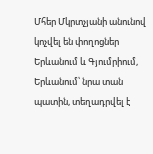Մհեր Մկրտչյանի անունով կոչվել են փողոցներ Երևանում և Գյումրիում, Երևանում՝ նրա տան պատին, տեղադրվել է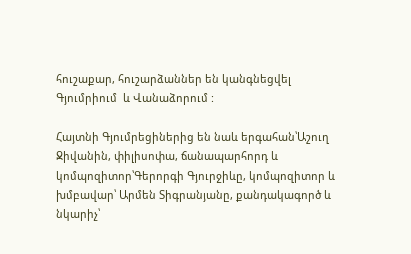հուշաքար, հուշարձաններ են կանգնեցվել Գյումրիում  և Վանաձորում :

Հայտնի Գյումրեցիներից են նաև երգահան՝Աշուղ Ջիվանին, փիլիսոփա, ճանապարհորդ և կոմպոզիտոր՝Գերորգի Գյուրջիևը, կոմպոզիտոր և խմբավար՝ Արմեն Տիգրանյանը, քանդակագործ և նկարիչ՝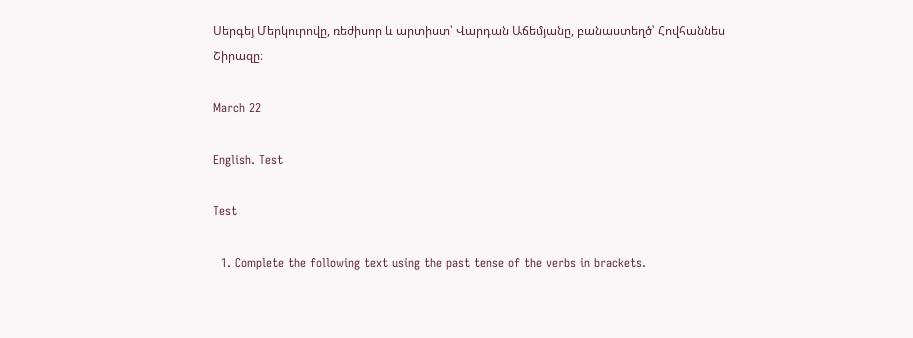Սերգեյ Մերկուրովը, ռեժիսոր և արտիստ՝ Վարդան Աճեմյանը, բանաստեղծ՝ Հովհաննես Շիրազը։

March 22

English. Test

Test

  1. Complete the following text using the past tense of the verbs in brackets.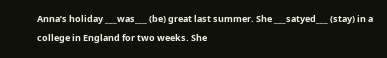Anna’s holiday ___was___ (be) great last summer. She ___satyed___ (stay) in a college in England for two weeks. She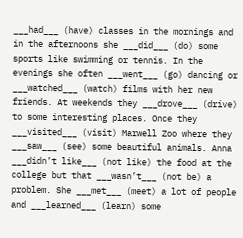___had___ (have) classes in the mornings and in the afternoons she ___did___ (do) some sports like swimming or tennis. In the evenings she often ___went___ (go) dancing or ___watched___ (watch) films with her new friends. At weekends they ___drove___ (drive) to some interesting places. Once they ___visited___ (visit) Marwell Zoo where they ___saw___ (see) some beautiful animals. Anna ___didn’t like___ (not like) the food at the college but that ___wasn’t___ (not be) a problem. She ___met___ (meet) a lot of people and ___learned___ (learn) some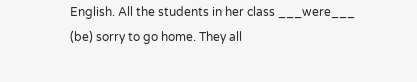English. All the students in her class ___were___ (be) sorry to go home. They all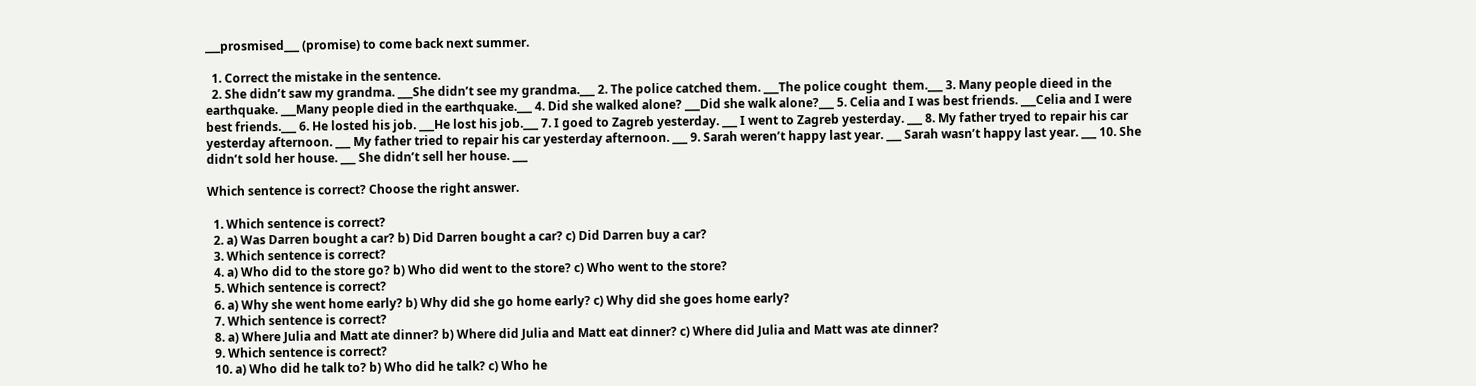___prosmised___ (promise) to come back next summer.

  1. Correct the mistake in the sentence.
  2. She didn’t saw my grandma. ___She didn’t see my grandma.___ 2. The police catched them. ___The police cought  them.___ 3. Many people dieed in the earthquake. ___Many people died in the earthquake.___ 4. Did she walked alone? ___Did she walk alone?___ 5. Celia and I was best friends. ___Celia and I were best friends.___ 6. He losted his job. ___He lost his job.___ 7. I goed to Zagreb yesterday. ___ I went to Zagreb yesterday. ___ 8. My father tryed to repair his car yesterday afternoon. ___ My father tried to repair his car yesterday afternoon. ___ 9. Sarah weren’t happy last year. ___ Sarah wasn’t happy last year. ___ 10. She didn’t sold her house. ___ She didn’t sell her house. ___

Which sentence is correct? Choose the right answer.

  1. Which sentence is correct?
  2. a) Was Darren bought a car? b) Did Darren bought a car? c) Did Darren buy a car?
  3. Which sentence is correct?
  4. a) Who did to the store go? b) Who did went to the store? c) Who went to the store?
  5. Which sentence is correct?
  6. a) Why she went home early? b) Why did she go home early? c) Why did she goes home early?
  7. Which sentence is correct?
  8. a) Where Julia and Matt ate dinner? b) Where did Julia and Matt eat dinner? c) Where did Julia and Matt was ate dinner?
  9. Which sentence is correct?
  10. a) Who did he talk to? b) Who did he talk? c) Who he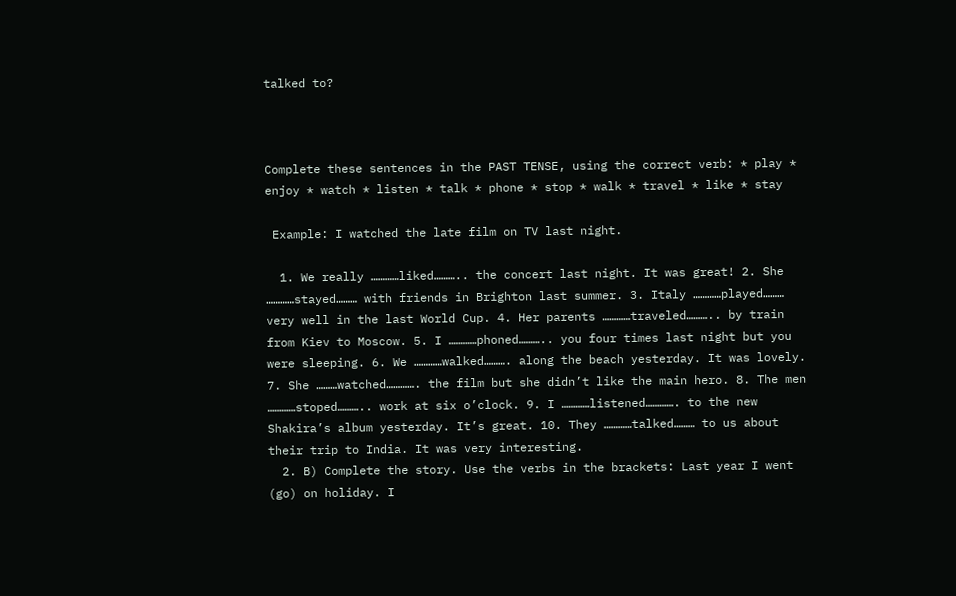talked to?



Complete these sentences in the PAST TENSE, using the correct verb: * play * enjoy * watch * listen * talk * phone * stop * walk * travel * like * stay

 Example: I watched the late film on TV last night.

  1. We really …………liked……….. the concert last night. It was great! 2. She …………stayed……… with friends in Brighton last summer. 3. Italy …………played……… very well in the last World Cup. 4. Her parents …………traveled……….. by train from Kiev to Moscow. 5. I …………phoned……….. you four times last night but you were sleeping. 6. We …………walked………. along the beach yesterday. It was lovely. 7. She ………watched…………. the film but she didn’t like the main hero. 8. The men …………stoped……….. work at six o’clock. 9. I …………listened…………. to the new Shakira’s album yesterday. It’s great. 10. They …………talked……… to us about their trip to India. It was very interesting.
  2. B) Complete the story. Use the verbs in the brackets: Last year I went (go) on holiday. I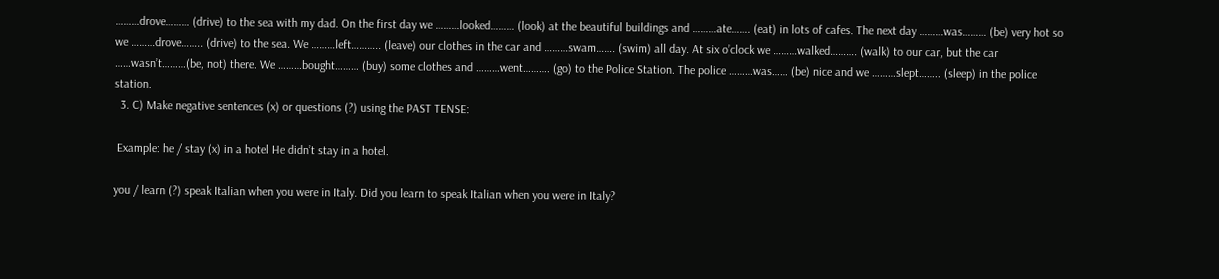………drove……… (drive) to the sea with my dad. On the first day we ………looked……… (look) at the beautiful buildings and ………ate……. (eat) in lots of cafes. The next day ………was……… (be) very hot so we ………drove…….. (drive) to the sea. We ………left……….. (leave) our clothes in the car and ………swam……. (swim) all day. At six o’clock we ………walked………. (walk) to our car, but the car ……wasn’t………(be, not) there. We ………bought……… (buy) some clothes and ………went………. (go) to the Police Station. The police ………was…… (be) nice and we ………slept…….. (sleep) in the police station.
  3. C) Make negative sentences (x) or questions (?) using the PAST TENSE:

 Example: he / stay (x) in a hotel He didn’t stay in a hotel.

you / learn (?) speak Italian when you were in Italy. Did you learn to speak Italian when you were in Italy?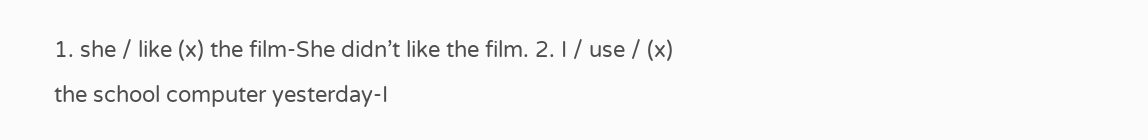1. she / like (x) the film-She didn’t like the film. 2. I / use / (x) the school computer yesterday-I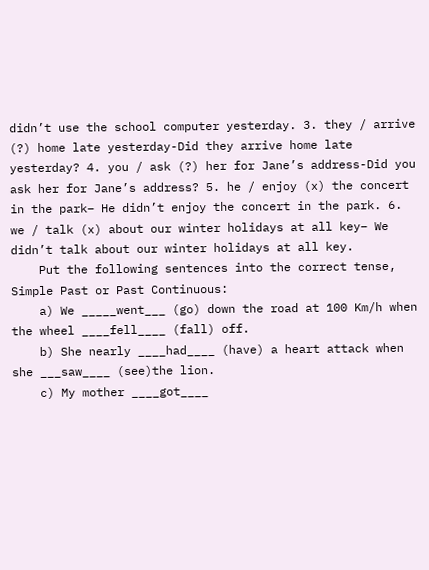didn’t use the school computer yesterday. 3. they / arrive (?) home late yesterday-Did they arrive home late yesterday? 4. you / ask (?) her for Jane’s address-Did you ask her for Jane’s address? 5. he / enjoy (x) the concert in the park– He didn’t enjoy the concert in the park. 6. we / talk (x) about our winter holidays at all key– We didn’t talk about our winter holidays at all key.
    Put the following sentences into the correct tense, Simple Past or Past Continuous:
    a) We _____went___ (go) down the road at 100 Km/h when the wheel ____fell____ (fall) off.
    b) She nearly ____had____ (have) a heart attack when she ___saw____ (see)the lion.
    c) My mother ____got____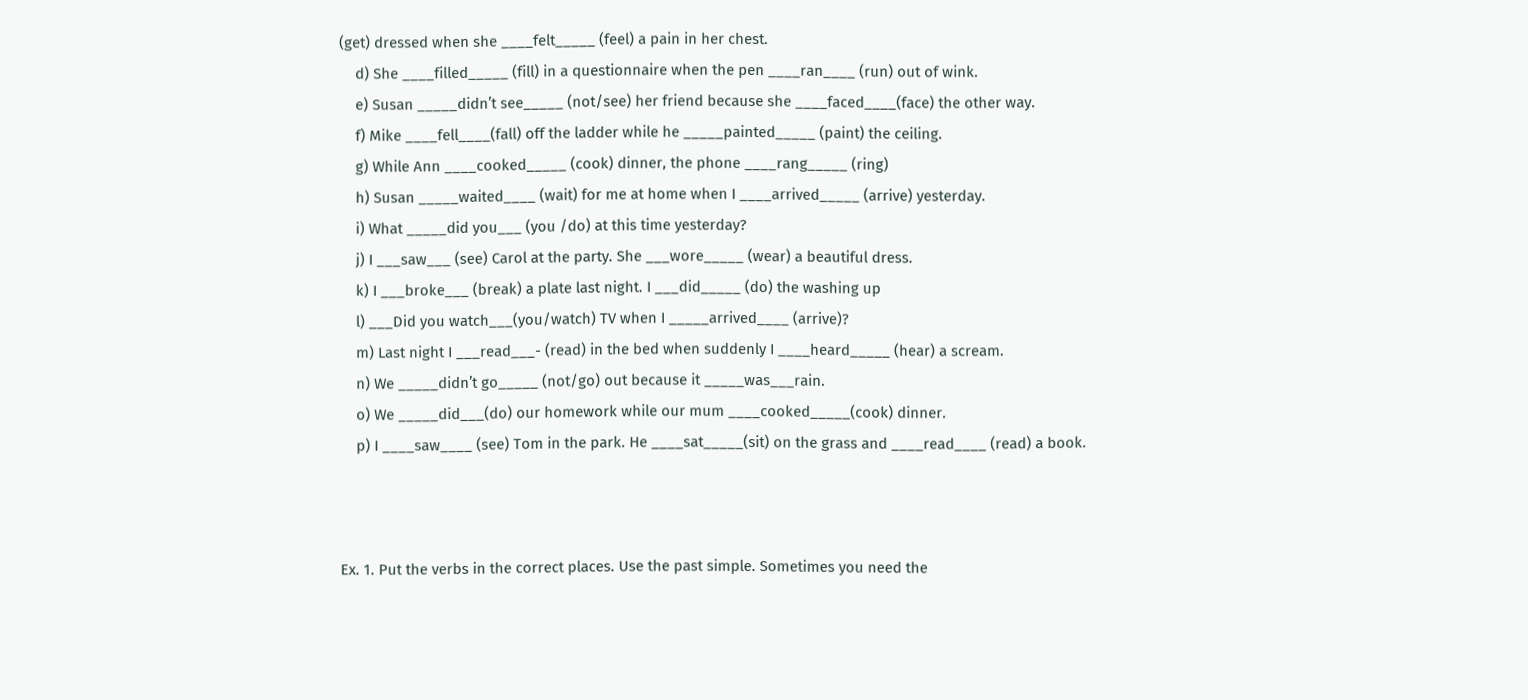(get) dressed when she ____felt_____ (feel) a pain in her chest.
    d) She ____filled_____ (fill) in a questionnaire when the pen ____ran____ (run) out of wink.
    e) Susan _____didn’t see_____ (not/see) her friend because she ____faced____(face) the other way.
    f) Mike ____fell____(fall) off the ladder while he _____painted_____ (paint) the ceiling.
    g) While Ann ____cooked_____ (cook) dinner, the phone ____rang_____ (ring)
    h) Susan _____waited____ (wait) for me at home when I ____arrived_____ (arrive) yesterday.
    i) What _____did you___ (you /do) at this time yesterday?
    j) I ___saw___ (see) Carol at the party. She ___wore_____ (wear) a beautiful dress.
    k) I ___broke___ (break) a plate last night. I ___did_____ (do) the washing up
    l) ___Did you watch___(you/watch) TV when I _____arrived____ (arrive)?
    m) Last night I ___read___- (read) in the bed when suddenly I ____heard_____ (hear) a scream.
    n) We _____didn’t go_____ (not/go) out because it _____was___rain.
    o) We _____did___(do) our homework while our mum ____cooked_____(cook) dinner.
    p) I ____saw____ (see) Tom in the park. He ____sat_____(sit) on the grass and ____read____ (read) a book.



Ex. 1. Put the verbs in the correct places. Use the past simple. Sometimes you need the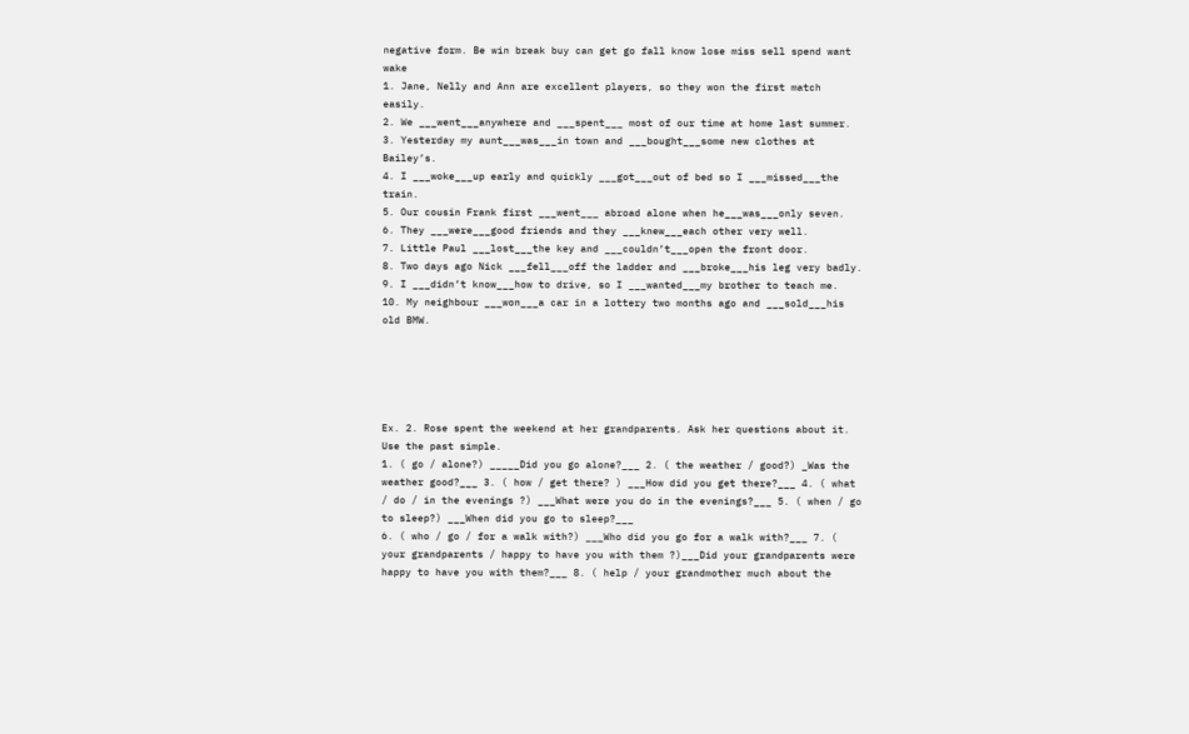negative form. Be win break buy can get go fall know lose miss sell spend want wake
1. Jane, Nelly and Ann are excellent players, so they won the first match easily.
2. We ___went___anywhere and ___spent___ most of our time at home last summer.
3. Yesterday my aunt___was___in town and ___bought___some new clothes at Bailey’s.
4. I ___woke___up early and quickly ___got___out of bed so I ___missed___the train.
5. Our cousin Frank first ___went___ abroad alone when he___was___only seven.
6. They ___were___good friends and they ___knew___each other very well.
7. Little Paul ___lost___the key and ___couldn’t___open the front door.
8. Two days ago Nick ___fell___off the ladder and ___broke___his leg very badly.
9. I ___didn’t know___how to drive, so I ___wanted___my brother to teach me.
10. My neighbour ___won___a car in a lottery two months ago and ___sold___his old BMW.





Ex. 2. Rose spent the weekend at her grandparents. Ask her questions about it. Use the past simple.
1. ( go / alone?) _____Did you go alone?___ 2. ( the weather / good?) _Was the weather good?___ 3. ( how / get there? ) ___How did you get there?___ 4. ( what / do / in the evenings ?) ___What were you do in the evenings?___ 5. ( when / go to sleep?) ___When did you go to sleep?___
6. ( who / go / for a walk with?) ___Who did you go for a walk with?___ 7. ( your grandparents / happy to have you with them ?)___Did your grandparents were happy to have you with them?___ 8. ( help / your grandmother much about the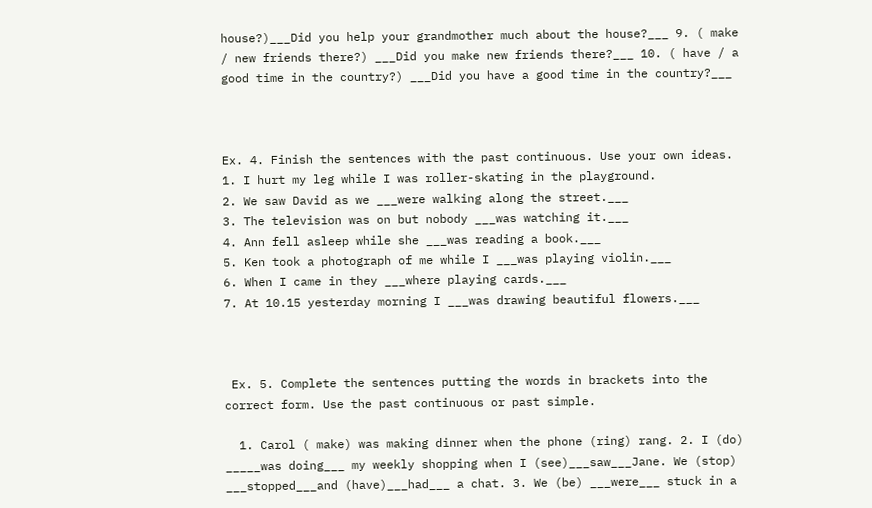house?)___Did you help your grandmother much about the house?___ 9. ( make / new friends there?) ___Did you make new friends there?___ 10. ( have / a good time in the country?) ___Did you have a good time in the country?___



Ex. 4. Finish the sentences with the past continuous. Use your own ideas.
1. I hurt my leg while I was roller-skating in the playground.
2. We saw David as we ___were walking along the street.___
3. The television was on but nobody ___was watching it.___
4. Ann fell asleep while she ___was reading a book.___
5. Ken took a photograph of me while I ___was playing violin.___
6. When I came in they ___where playing cards.___
7. At 10.15 yesterday morning I ___was drawing beautiful flowers.___



 Ex. 5. Complete the sentences putting the words in brackets into the correct form. Use the past continuous or past simple.

  1. Carol ( make) was making dinner when the phone (ring) rang. 2. I (do) _____was doing___ my weekly shopping when I (see)___saw___Jane. We (stop) ___stopped___and (have)___had___ a chat. 3. We (be) ___were___ stuck in a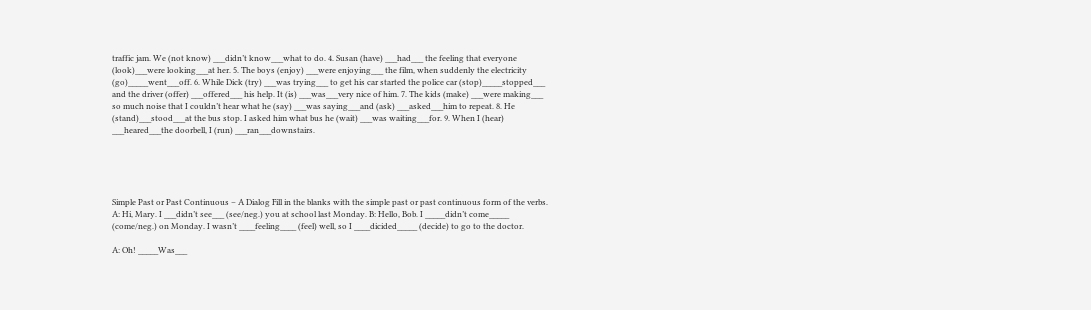traffic jam. We (not know) ___didn’t know___what to do. 4. Susan (have) ___had___ the feeling that everyone (look)___were looking___at her. 5. The boys (enjoy) ___were enjoying___ the film, when suddenly the electricity (go)_____went___off. 6. While Dick (try) ___was trying___ to get his car started the police car (stop)_____stopped___ and the driver (offer) ___offered___ his help. It (is) ___was___very nice of him. 7. The kids (make) ___were making___ so much noise that I couldn’t hear what he (say) ___was saying___and (ask) ___asked___him to repeat. 8. He (stand)___stood___at the bus stop. I asked him what bus he (wait) ___was waiting___for. 9. When I (hear) ___heared___the doorbell, I (run) ___ran___downstairs.





Simple Past or Past Continuous – A Dialog Fill in the blanks with the simple past or past continuous form of the verbs. A: Hi, Mary. I ___didn’t see___ (see/neg.) you at school last Monday. B: Hello, Bob. I _____didn’t come_____ (come/neg.) on Monday. I wasn’t ____feeling____ (feel) well, so I ____dicided_____ (decide) to go to the doctor.

A: Oh! _____Was___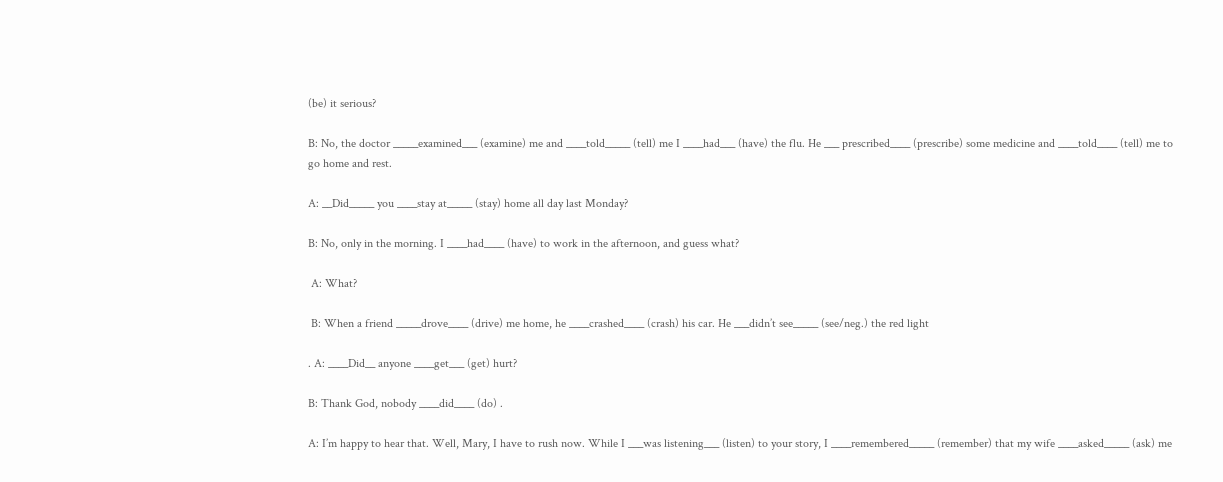(be) it serious?

B: No, the doctor _____examined___ (examine) me and ____told_____ (tell) me I ____had___ (have) the flu. He ___ prescribed____ (prescribe) some medicine and ____told____ (tell) me to go home and rest.

A: __Did_____ you ____stay at_____ (stay) home all day last Monday?

B: No, only in the morning. I ____had____ (have) to work in the afternoon, and guess what?

 A: What?

 B: When a friend _____drove____ (drive) me home, he ____crashed____ (crash) his car. He ___didn’t see_____ (see/neg.) the red light

. A: ____Did__ anyone ____get___ (get) hurt?

B: Thank God, nobody ____did____ (do) .

A: I’m happy to hear that. Well, Mary, I have to rush now. While I ___was listening___ (listen) to your story, I ____remembered_____ (remember) that my wife ____asked_____ (ask) me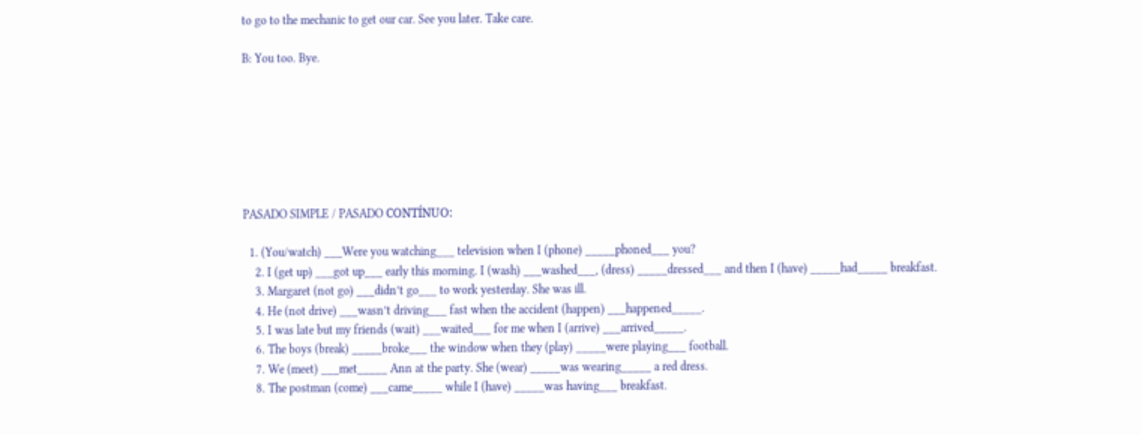to go to the mechanic to get our car. See you later. Take care.

B: You too. Bye.







PASADO SIMPLE / PASADO CONTÍNUO:

  1. (You/watch) ___Were you watching___ television when I (phone) _____phoned___ you?
    2. I (get up) ___got up___ early this morning. I (wash) ___washed___, (dress) _____dressed___ and then I (have) _____had_____ breakfast.
    3. Margaret (not go) ___didn’t go___ to work yesterday. She was ill.
    4. He (not drive) ___wasn’t driving___ fast when the accident (happen) ___happened_____.
    5. I was late but my friends (wait) ___waited___ for me when I (arrive) ___arrived_____.
    6. The boys (break) _____broke___ the window when they (play) _____were playing___ football.
    7. We (meet) ___met_____ Ann at the party. She (wear) _____was wearing_____ a red dress.
    8. The postman (come) ___came_____ while I (have) _____was having___ breakfast.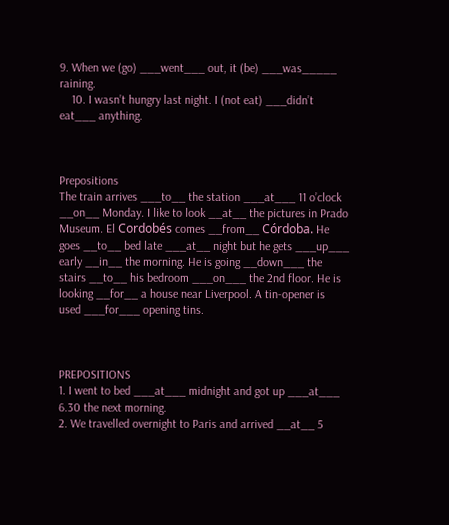9. When we (go) ___went___ out, it (be) ___was_____ raining.
    10. I wasn’t hungry last night. I (not eat) ___didn’t eat___ anything.



Prepositions
The train arrives ___to__ the station ___at___ 11 o’clock __on__ Monday. I like to look __at__ the pictures in Prado Museum. El Cordobés comes __from__ Córdoba. He goes __to__ bed late ___at__ night but he gets ___up___ early __in__ the morning. He is going __down___ the stairs __to__ his bedroom ___on___ the 2nd floor. He is looking __for__ a house near Liverpool. A tin-opener is used ___for___ opening tins.



PREPOSITIONS
1. I went to bed ___at___ midnight and got up ___at___ 6.30 the next morning.
2. We travelled overnight to Paris and arrived __at__ 5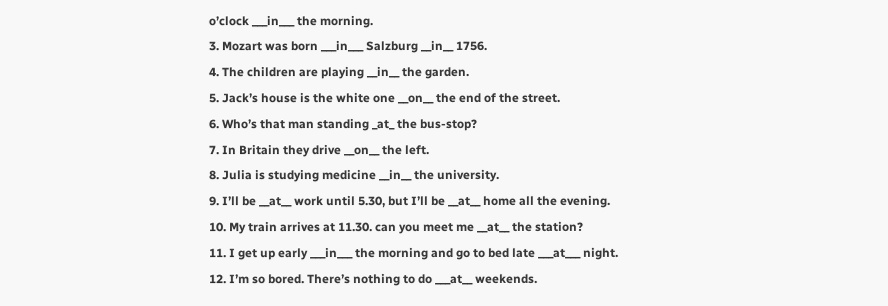o’clock ___in___ the morning.
3. Mozart was born ___in___ Salzburg __in__ 1756.
4. The children are playing __in__ the garden.
5. Jack’s house is the white one __on__ the end of the street.
6. Who’s that man standing _at_ the bus-stop?
7. In Britain they drive __on__ the left.
8. Julia is studying medicine __in__ the university.
9. I’ll be __at__ work until 5.30, but I’ll be __at__ home all the evening.
10. My train arrives at 11.30. can you meet me __at__ the station?
11. I get up early ___in___ the morning and go to bed late ___at___ night.
12. I’m so bored. There’s nothing to do ___at__ weekends.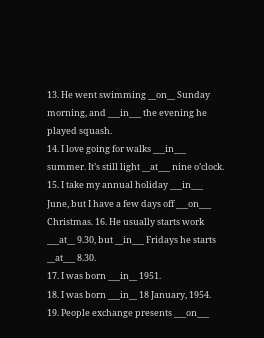13. He went swimming __on__ Sunday morning, and ___in___ the evening he played squash.
14. I love going for walks ___in___ summer. It’s still light __at___ nine o’clock.
15. I take my annual holiday ___in___ June, but I have a few days off ___on___ Christmas. 16. He usually starts work ___at__ 9.30, but __in___ Fridays he starts __at___ 8.30.
17. I was born ___in__ 1951.
18. I was born ___in__ 18 January, 1954.
19. People exchange presents ___on___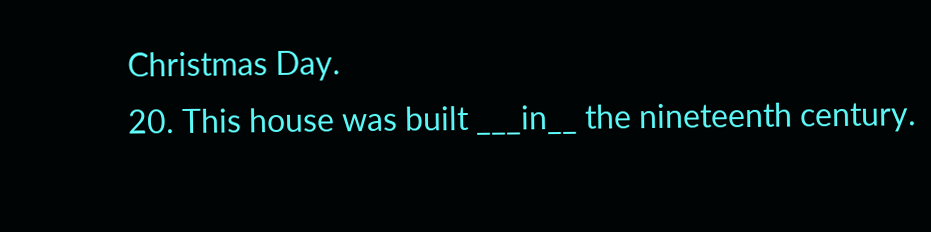Christmas Day.
20. This house was built ___in__ the nineteenth century.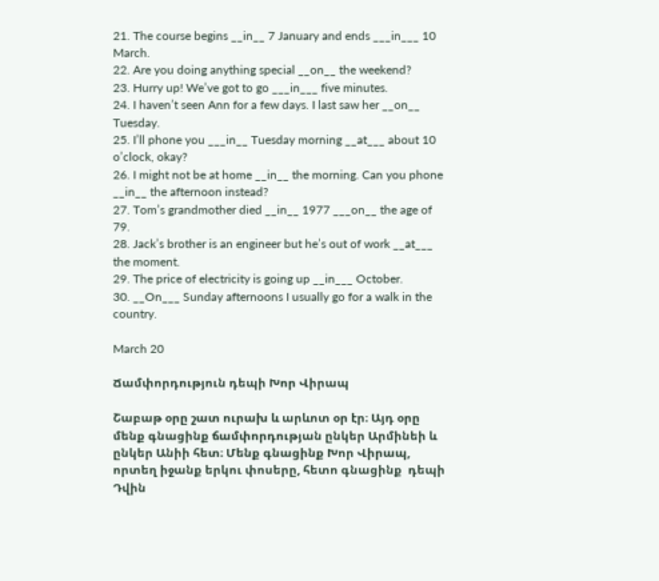21. The course begins __in__ 7 January and ends ___in___ 10 March.
22. Are you doing anything special __on__ the weekend?
23. Hurry up! We’ve got to go ___in___ five minutes.
24. I haven’t seen Ann for a few days. I last saw her __on__ Tuesday.
25. I’ll phone you ___in__ Tuesday morning __at___ about 10 o’clock, okay?
26. I might not be at home __in__ the morning. Can you phone __in__ the afternoon instead?
27. Tom’s grandmother died __in__ 1977 ___on__ the age of 79.
28. Jack’s brother is an engineer but he’s out of work __at___ the moment.
29. The price of electricity is going up __in___ October.
30. __On___ Sunday afternoons I usually go for a walk in the country.

March 20

Ճամփորդություն դեպի Խոր Վիրապ

Շաբաթ օրը շատ ուրախ և արևոտ օր էր։ Այդ օրը մենք գնացինք ճամփորդության ընկեր Արմինեի և ընկեր Անիի հետ։ Մենք գնացինք Խոր Վիրապ, որտեղ իջանք երկու փոսերը, հետո գնացինք  դեպի Դվին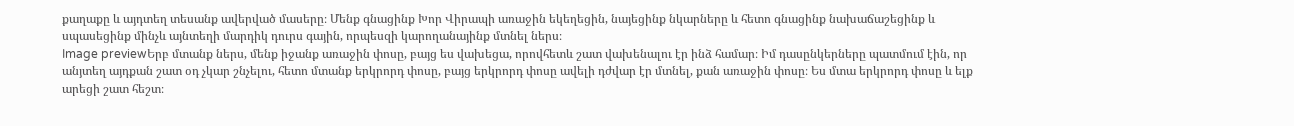քաղաքը և այդտեղ տեսանք ավերված մասերը։ Մենք գնացինք Խոր Վիրապի առաջին եկեղեցին, նայեցինք նկարները և հետո գնացինք նախաճաշեցինք և սպասեցինք մինչև այնտեղի մարդիկ դուրս գային, որպեսզի կարողանայինք մտնել ներս։
Image previewԵրբ մտանք ներս, մենք իջանք առաջին փոսը, բայց ես վախեցա, որովհետև շատ վախենալու էր ինձ համար։ Իմ դասընկերները պատմում էին, որ անյտեղ այդքան շատ օդ չկար շնչելու, հետո մտանք երկրորդ փոսը, բայց երկրորդ փոսը ավելի դժվար էր մտնել, քան առաջին փոսը։ Ես մտա երկրորդ փոսը և ելք արեցի շատ հեշտ։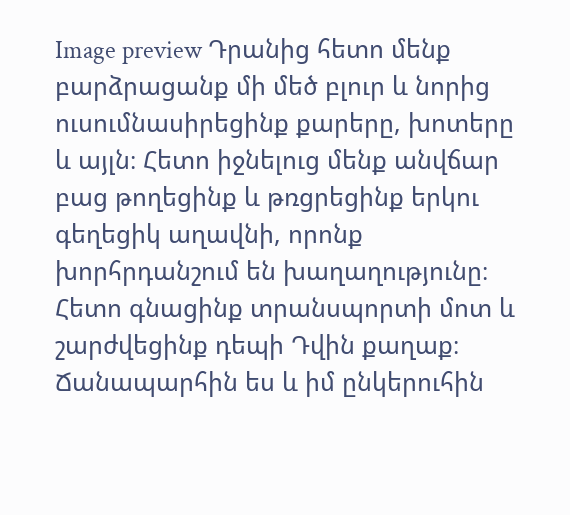Image preview Դրանից հետո մենք բարձրացանք մի մեծ բլուր և նորից ուսումնասիրեցինք քարերը, խոտերը և այլն։ Հետո իջնելուց մենք անվճար բաց թողեցինք և թռցրեցինք երկու գեղեցիկ աղավնի, որոնք խորհրդանշում են խաղաղությունը։ Հետո գնացինք տրանսպորտի մոտ և շարժվեցինք դեպի Դվին քաղաք։ Ճանապարհին ես և իմ ընկերուհին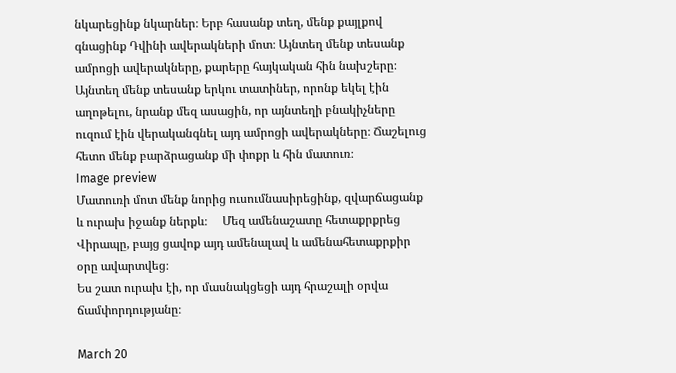նկարեցինք նկարներ։ Երբ հասանք տեղ, մենք քայլքով գնացինք Դվինի ավերակների մոտ։ Այնտեղ մենք տեսանք ամրոցի ավերակները, քարերը հայկական հին նախշերը։ Այնտեղ մենք տեսանք երկու տատիներ, որոնք եկել էին աղոթելու, նրանք մեզ ասացին, որ այնտեղի բնակիչները ուզում էին վերականգնել այդ ամրոցի ավերակները։ Ճաշելուց հետո մենք բարձրացանք մի փոքր և հին մատուռ։
Image preview
Մատուռի մոտ մենք նորից ուսումնասիրեցինք, զվարճացանք և ուրախ իջանք ներքև։     Մեզ ամենաշատը հետաքրքրեց Վիրապը, բայց ցավոք այդ ամենալավ և ամենահետաքրքիր օրը ավարտվեց։
Ես շատ ուրախ էի, որ մասնակցեցի այդ հրաշալի օրվա ճամփորդությանը։

March 20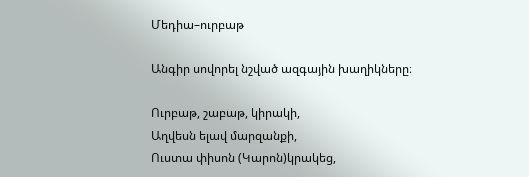Մեդիա–ուրբաթ

Անգիր սովորել նշված ազգային խաղիկները։

Ուրբաթ, շաբաթ, կիրակի,
Աղվեսն ելավ մարզանքի,
Ուստա փիսոն (Կարոն)կրակեց,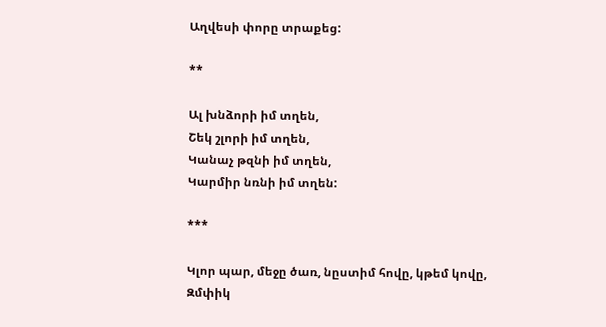Աղվեսի փորը տրաքեց:

**

Ալ խնձորի իմ տղեն,
Շեկ շլորի իմ տղեն,
Կանաչ թզնի իմ տղեն,
Կարմիր նռնի իմ տղեն:

***

Կլոր պար, մեջը ծառ, նըստիմ հովը, կթեմ կովը,
Զմփիկ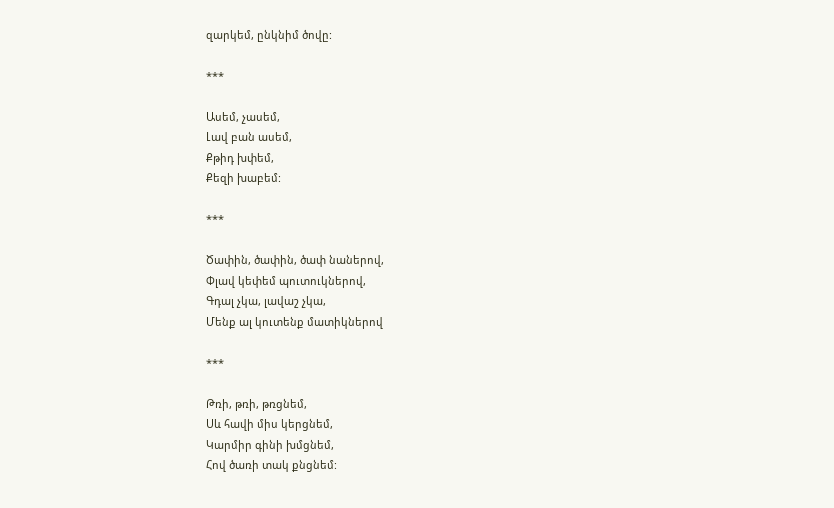զարկեմ, ընկնիմ ծովը:

***

Ասեմ, չասեմ,
Լավ բան ասեմ,
Քթիդ խփեմ,
Քեզի խաբեմ:

***

Ծափին, ծափին, ծափ նաներով,
Փլավ կեփեմ պուտուկներով,
Գդալ չկա, լավաշ չկա,
Մենք ալ կուտենք մատիկներով

***

Թռի, թռի, թռցնեմ,
Սև հավի միս կերցնեմ,
Կարմիր գինի խմցնեմ,
Հով ծառի տակ քնցնեմ: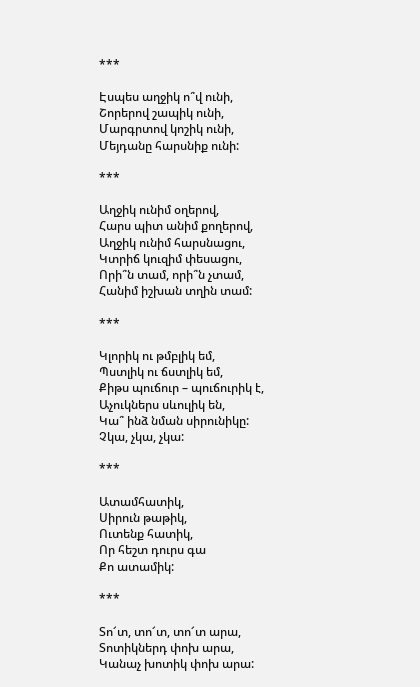***

Էսպես աղջիկ ո՞վ ունի,
Շորերով շապիկ ունի,
Մարգրտով կոշիկ ունի,
Մեյդանը հարսնիք ունի:

***

Աղջիկ ունիմ օղերով,
Հարս պիտ անիմ քողերով,
Աղջիկ ունիմ հարսնացու,
Կտրիճ կուզիմ փեսացու,
Որի՞ն տամ, որի՞ն չտամ,
Հանիմ իշխան տղին տամ:

***

Կլորիկ ու թմբլիկ եմ,
Պստլիկ ու ճստլիկ եմ,
Քիթս պուճուր – պուճուրիկ է,
Աչուկներս սևուլիկ են,
Կա՞ ինձ նման սիրունիկը:
Չկա, չկա, չկա:

***

Ատամհատիկ,
Սիրուն թաթիկ,
Ուտենք հատիկ,
Որ հեշտ դուրս գա
Քո ատամիկ:

***

Տո՜տ, տո՜տ, տո՜տ արա,
Տոտիկներդ փոխ արա,
Կանաչ խոտիկ փոխ արա: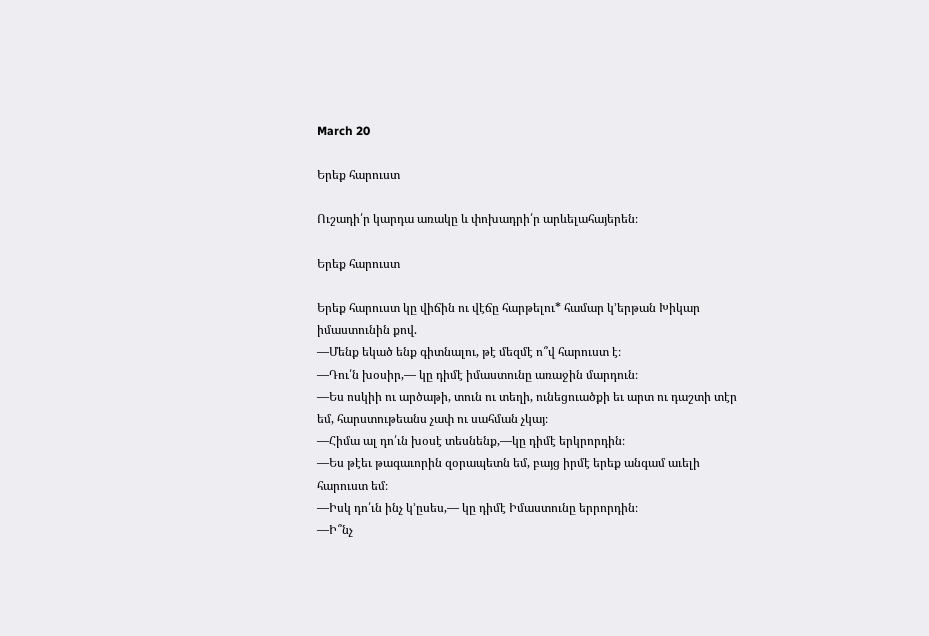March 20

Երեք հարուստ

Ուշադի՛ր կարդա առակը և փոխադրի՛ր արևելահայերեն։

Երեք հարուստ

Երեք հարուստ կը վիճին ու վէճը հարթելու* համար կ՚երթան Խիկար
իմաստունին քով.
—Մենք եկած ենք գիտնալու, թէ մեզմէ ո՞վ հարուստ է։
—Դու՛ն խօսիր,— կը դիմէ իմաստունը առաջին մարդուն։
—Ես ոսկիի ու արծաթի, տուն ու տեղի, ունեցուածքի եւ արտ ու դաշտի տէր
եմ, հարստութեանս չափ ու սահման չկայ։
—Հիմա ալ դո՛ւն խօսէ տեսնենք,—կը դիմէ երկրորդին։
—Ես թէեւ թագաւորին զօրապետն եմ, բայց իրմէ երեք անգամ աւելի
հարուստ եմ։
—Իսկ դո՛ւն ինչ կ՚ըսես,— կը դիմէ Իմաստունը երրորդին։
—Ի՞նչ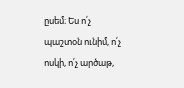ըսեմ։ Ես ո՛չ պաշտօն ունիմ, ո՛չ ոսկի, ո՛չ արծաթ,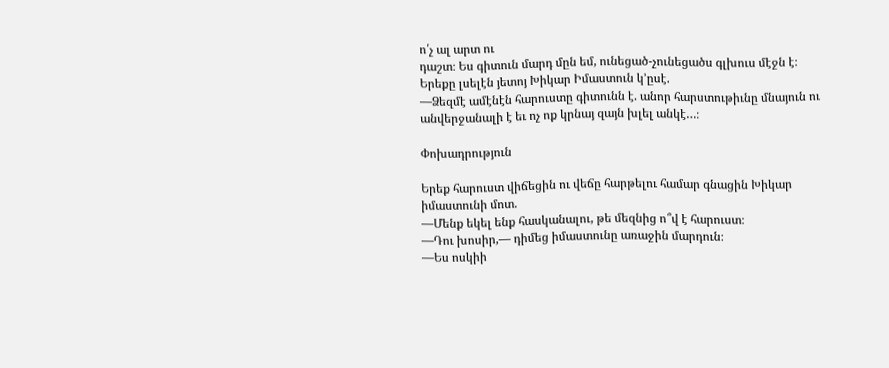ո՛չ ալ արտ ու
դաշտ։ Ես գիտուն մարդ մըն եմ, ունեցած-չունեցածս գլխուս մէջն է։
Երեքը լսելէն յետոյ Խիկար Իմաստուն կ՚ըսէ.
—Ձեզմէ ամէնէն հարուստը գիտունն է. անոր հարստութիւնը մնայուն ու
անվերջանալի է եւ ոչ ոք կրնայ զայն խլել անկէ…։

Փոխադրություն

Երեք հարուստ վիճեցին ու վեճը հարթելու համար գնացին Խիկար
իմաստունի մոտ.
—Մենք եկել ենք հասկանալու, թե մեզնից ո՞վ է հարուստ։
—Դու խոսիր,— դիմեց իմաստունը առաջին մարդուն։
—Ես ոսկիի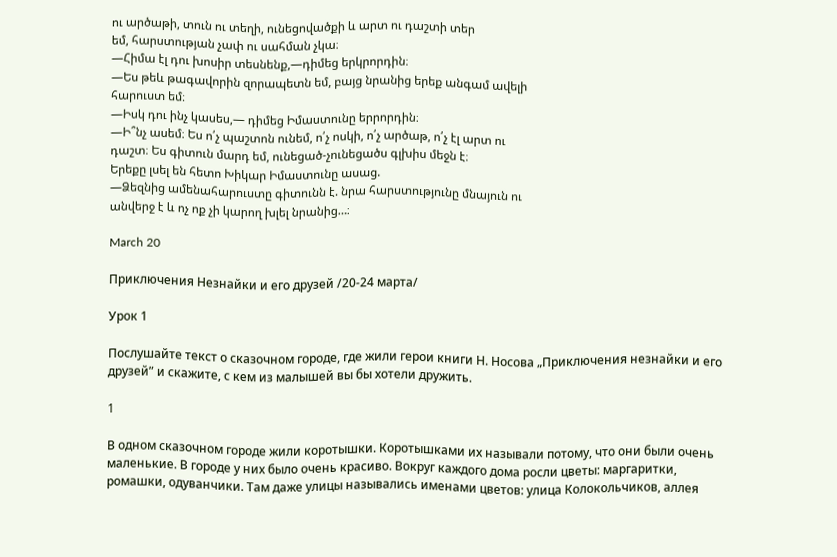ու արծաթի, տուն ու տեղի, ունեցովածքի և արտ ու դաշտի տեր
եմ, հարստության չափ ու սահման չկա։
—Հիմա էլ դու խոսիր տեսնենք,—դիմեց երկրորդին։
—Ես թեև թագավորին զորապետն եմ, բայց նրանից երեք անգամ ավելի
հարուստ եմ։
—Իսկ դու ինչ կասես,— դիմեց Իմաստունը երրորդին։
—Ի՞նչ ասեմ։ Ես ո՛չ պաշտոն ունեմ, ո՛չ ոսկի, ո՛չ արծաթ, ո՛չ էլ արտ ու
դաշտ։ Ես գիտուն մարդ եմ, ունեցած-չունեցածս գլխիս մեջն է։
Երեքը լսել են հետո Խիկար Իմաստունը ասաց.
—Ձեզնից ամենահարուստը գիտունն է. նրա հարստությունը մնայուն ու
անվերջ է և ոչ ոք չի կարող խլել նրանից…։

March 20

Приключения Незнайки и его друзей /20-24 марта/

Урок 1

Послушайте текст о сказочном городе, где жили герои книги Н. Носова „Приключения незнайки и его друзей” и скажите, с кем из малышей вы бы хотели дружить.

1

В одном сказочном городе жили коротышки. Коротышками их называли потому, что они были очень маленькие. В городе у них было очень красиво. Вокруг каждого дома росли цветы: маргаритки, ромашки, одуванчики. Там даже улицы назывались именами цветов: улица Колокольчиков, аллея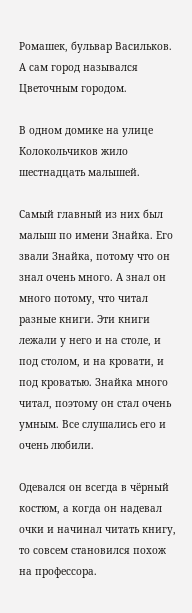Ромашек, бульвар Васильков. А сам город назывался Цветочным городом.

В одном домике на улице Колокольчиков жило шестнадцать малышей.

Самый главный из них был малыш по имени Знайка. Его звали Знайка, потому что он знал очень много. А знал он много потому, что читал разные книги. Эти книги лежали у него и на столе, и под столом, и на кровати, и под кроватью. Знайка много читал, поэтому он стал очень умным. Все слушались его и очень любили.

Одевался он всегда в чёрный костюм, а когда он надевал очки и начинал читать книгу, то совсем становился похож на профессора.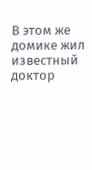В этом же домике жил известный доктор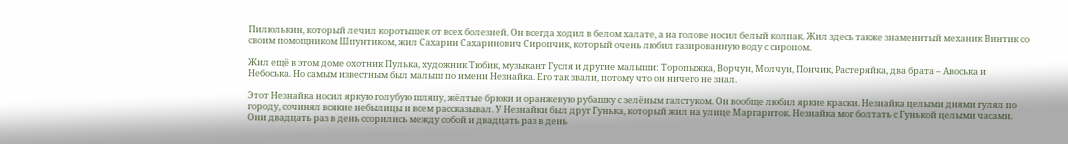Пилюлькин, который лечил коротышек от всех болезней. Он всегда ходил в белом халате, а на голове носил белый колпак. Жил здесь также знаменитый механик Винтик со своим помощником Шпунтиком, жил Сахарин Сахаринович Сиропчик, который очень любил газированную воду с сиропом.

Жил ещё в этом доме охотник Пулька, художник Тюбик, музыкант Гусля и другие малыши: Торопыжка, Ворчун, Молчун, Пончик, Растеряйка, два брата – Авоська и Небоська. Но самым известным был малыш по имени Незнайка. Его так звали, потому что он ничего не знал.

Этот Незнайка носил яркую голубую шляпу, жёлтые брюки и оранжевую рубашку с зелёным галстуком. Он вообще любил яркие краски. Незнайка целыми днями гулял по городу, сочинял всякие небылицы и всем рассказывал. У Незнайки был друг Гунька, который жил на улице Маргариток. Незнайка мог болтать с Гунькой целыми часами. Они двадцать раз в день ссорились между собой и двадцать раз в день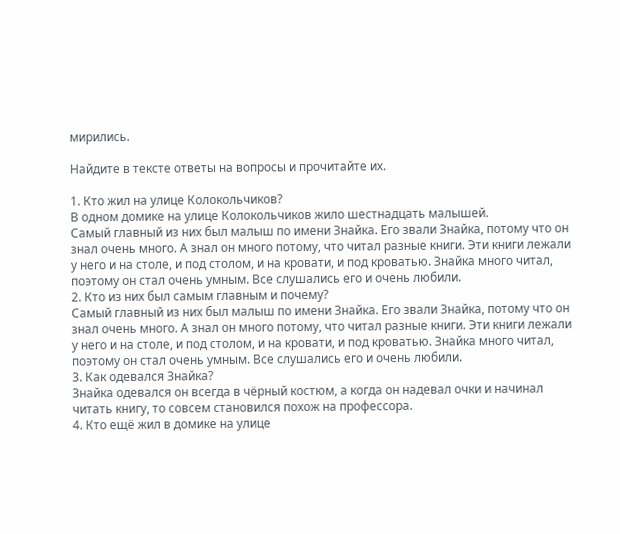мирились.

Найдите в тексте ответы на вопросы и прочитайте их.

1. Кто жил на улице Колокольчиков?
В одном домике на улице Колокольчиков жило шестнадцать малышей.
Самый главный из них был малыш по имени Знайка. Его звали Знайка, потому что он знал очень много. А знал он много потому, что читал разные книги. Эти книги лежали у него и на столе, и под столом, и на кровати, и под кроватью. Знайка много читал, поэтому он стал очень умным. Все слушались его и очень любили.
2. Кто из них был самым главным и почему?
Самый главный из них был малыш по имени Знайка. Его звали Знайка, потому что он знал очень много. А знал он много потому, что читал разные книги. Эти книги лежали у него и на столе, и под столом, и на кровати, и под кроватью. Знайка много читал, поэтому он стал очень умным. Все слушались его и очень любили.
3. Как одевался Знайка?
Знайка одевался он всегда в чёрный костюм, а когда он надевал очки и начинал читать книгу, то совсем становился похож на профессора.
4. Кто ещё жил в домике на улице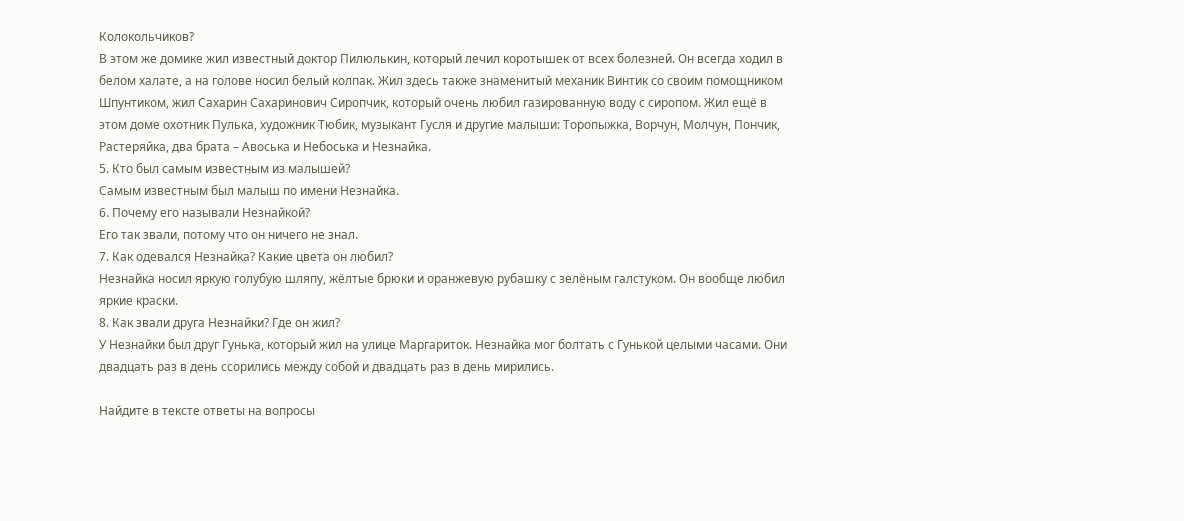Колокольчиков?
В этом же домике жил известный доктор Пилюлькин, который лечил коротышек от всех болезней. Он всегда ходил в белом халате, а на голове носил белый колпак. Жил здесь также знаменитый механик Винтик со своим помощником Шпунтиком, жил Сахарин Сахаринович Сиропчик, который очень любил газированную воду с сиропом. Жил ещё в этом доме охотник Пулька, художник Тюбик, музыкант Гусля и другие малыши: Торопыжка, Ворчун, Молчун, Пончик, Растеряйка, два брата – Авоська и Небоська и Незнайка.
5. Кто был самым известным из малышей?
Самым известным был малыш по имени Незнайка.
6. Почему его называли Незнайкой?
Его так звали, потому что он ничего не знал.
7. Как одевался Незнайка? Какие цвета он любил?
Незнайка носил яркую голубую шляпу, жёлтые брюки и оранжевую рубашку с зелёным галстуком. Он вообще любил яркие краски.
8. Как звали друга Незнайки? Где он жил?
У Незнайки был друг Гунька, который жил на улице Маргариток. Незнайка мог болтать с Гунькой целыми часами. Они двадцать раз в день ссорились между собой и двадцать раз в день мирились.

Найдите в тексте ответы на вопросы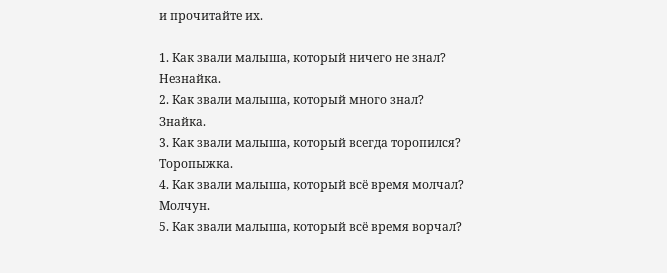и прочитайте их.

1. Как звали малыша, который ничего не знал?
Незнайка.
2. Как звали малыша, который много знал?
Знайка.
3. Как звали малыша, который всегда торопился?
Торопыжка.
4. Как звали малыша, который всё время молчал?
Молчун.
5. Как звали малыша, который всё время ворчал?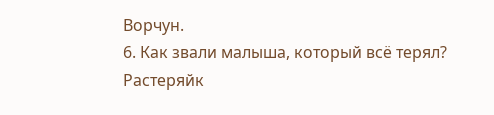Ворчун.
6. Как звали малыша, который всё терял?
Растеряйк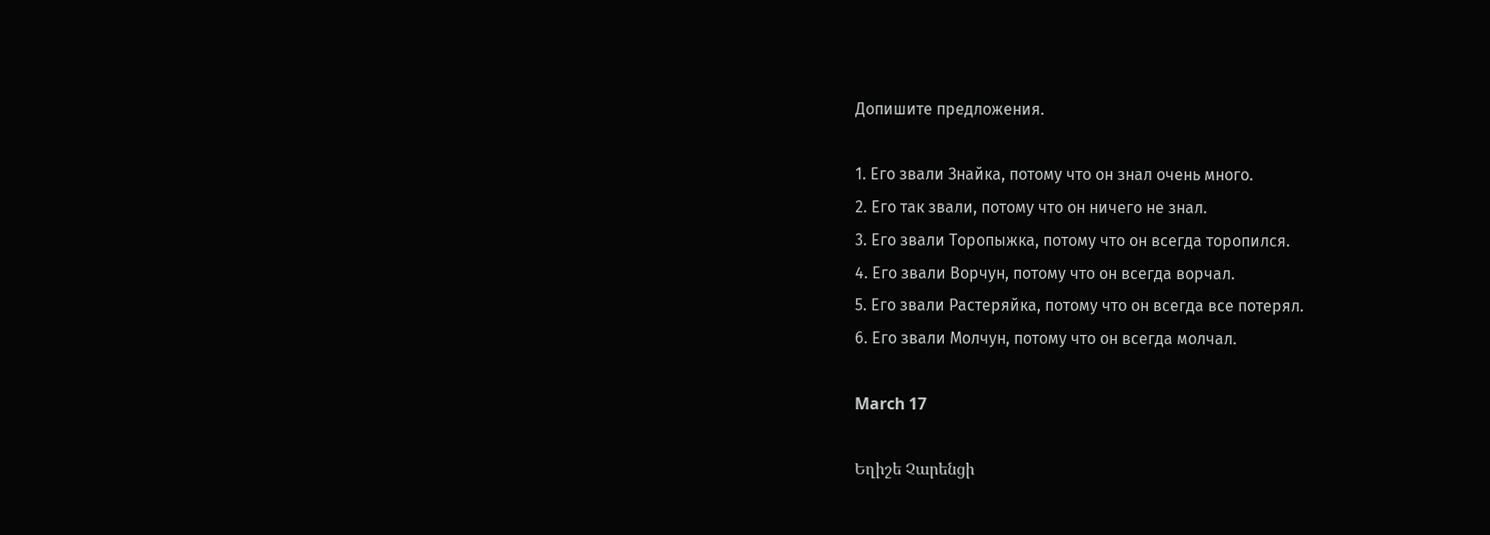Допишите предложения.

1. Его звали Знайка, потому что он знал очень много.
2. Его так звали, потому что он ничего не знал.
3. Его звали Торопыжка, потому что он всегда торопился.
4. Его звали Ворчун, потому что он всегда ворчал.
5. Его звали Растеряйка, потому что он всегда все потерял.
6. Его звали Молчун, потому что он всегда молчал.

March 17

Եղիշե Չարենցի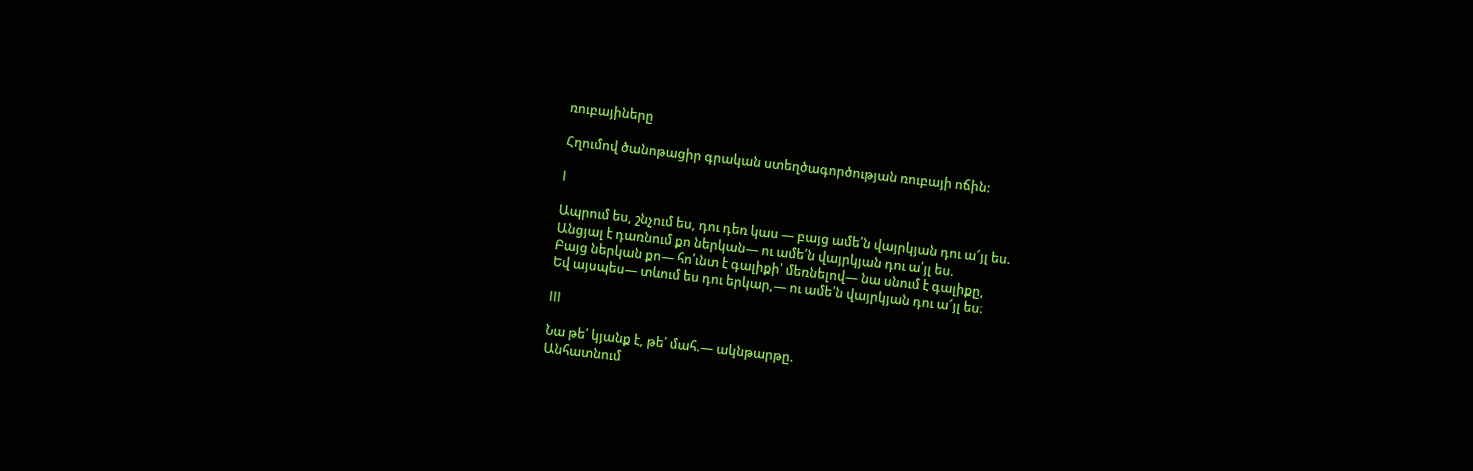ռուբայիները

Հղումով ծանոթացիր գրական ստեղծագործության ռուբայի ոճին:

I

Ապրում ես, շնչում ես, դու դեռ կաս — բայց ամե՛ն վայրկյան դու ա՜յլ ես.
Անցյալ է դառնում քո ներկան— ու ամե՛ն վայրկյան դու ա՛յլ ես.
Բայց ներկան քո— հո՛ւնտ է գալիքի՝ մեռնելով— նա սնում է գալիքը,
Եվ այսպես— տևում ես դու երկար,— ու ամե՛ն վայրկյան դու ա՜յլ ես։

III

Նա թե՛ կյանք է, թե՛ մահ.— ակնթարթը.
Անհատնում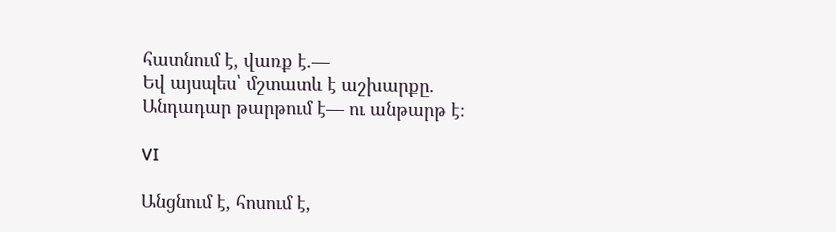հատնում է, վառք է.—
Եվ այսպես՝ մշտատև է աշխարքը.
Անդադար թարթում է— ու անթարթ է։

VI

Անցնում է, հոսում է,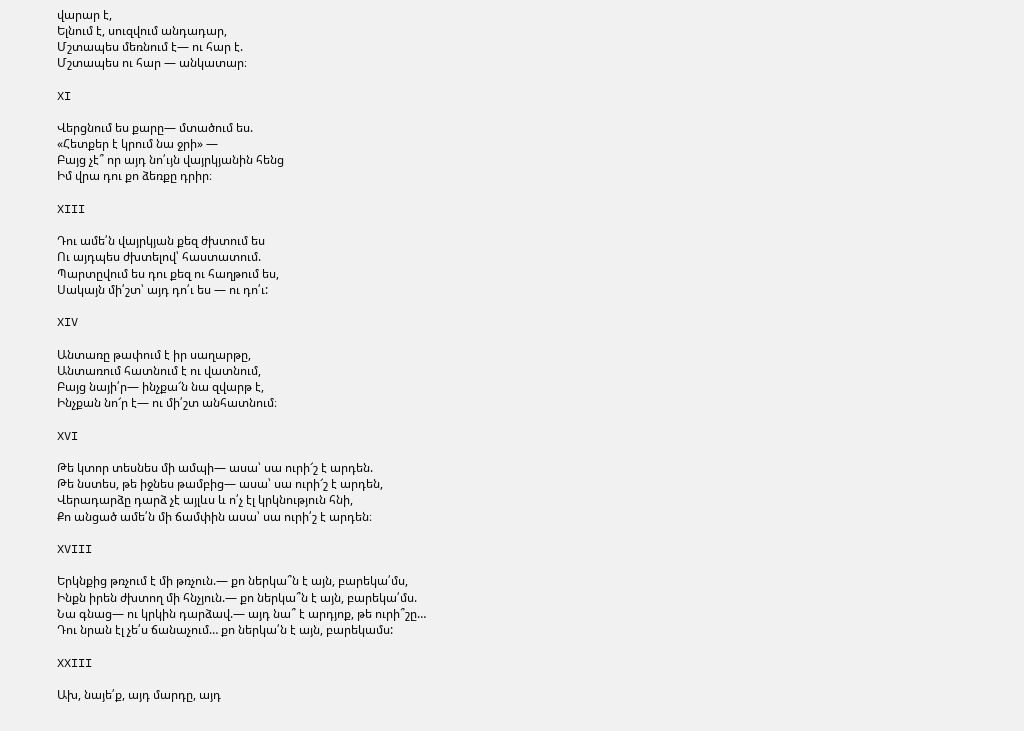վարար է,
Ելնում է, սուզվում անդադար,
Մշտապես մեռնում է— ու հար է.
Մշտապես ու հար — անկատար։

XI

Վերցնում ես քարը— մտածում ես.
«Հետքեր է կրում նա ջրի» —
Բայց չէ՞ որ այդ նո՛ւյն վայրկյանին հենց
Իմ վրա դու քո ձեռքը դրիր։

XIII

Դու ամե՛ն վայրկյան քեզ ժխտում ես
Ու այդպես ժխտելով՝ հաստատում.
Պարտըվում ես դու քեզ ու հաղթում ես,
Սակայն մի՛շտ՝ այդ դո՛ւ ես — ու դո՛ւ:

XIV

Անտառը թափում է իր սաղարթը,
Անտառում հատնում է ու վատնում,
Բայց նայի՛ր— ինչքա՜ն նա զվարթ է,
Ինչքան նո՜ր է— ու մի՛շտ անհատնում։

XVI

Թե կտոր տեսնես մի ամպի— ասա՝ սա ուրի՜շ է արդեն.
Թե նստես, թե իջնես թամբից— ասա՝ սա ուրի՜շ է արդեն,
Վերադարձը դարձ չէ այլևս և ո՛չ էլ կրկնություն հնի,
Քո անցած ամե՛ն մի ճամփին ասա՝ սա ուրի՛շ է արդեն։

XVIII

Երկնքից թռչում է մի թռչուն.— քո ներկա՞ն է այն, բարեկա՛մս,
Ինքն իրեն ժխտող մի հնչյուն.— քո ներկա՞ն է այն, բարեկա՛մս.
Նա գնաց— ու կրկին դարձավ.— այդ նա՞ է արդյոք, թե ուրի՞շը…
Դու նրան էլ չե՛ս ճանաչում… քո ներկա՛ն է այն, բարեկամս:

XXIII

Ախ, նայե՛ք, այդ մարդը, այդ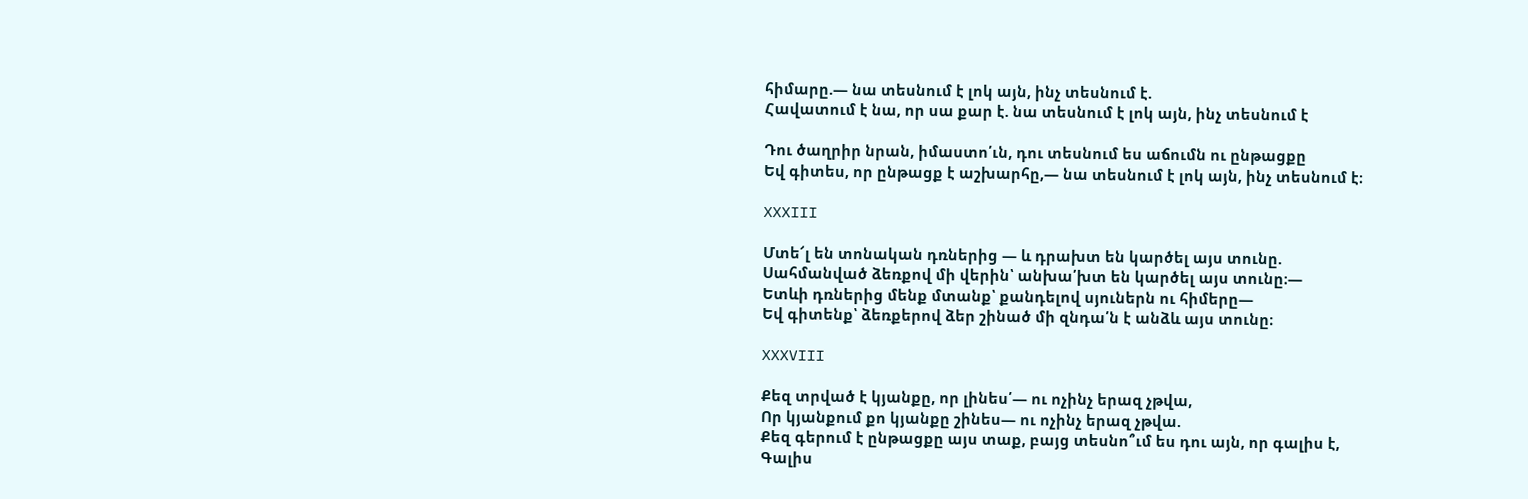հիմարը.— նա տեսնում է լոկ այն, ինչ տեսնում է.
Հավատում է նա, որ սա քար է. նա տեսնում է լոկ այն, ինչ տեսնում է

Դու ծաղրիր նրան, իմաստո՛ւն, դու տեսնում ես աճումն ու ընթացքը
Եվ գիտես, որ ընթացք է աշխարհը,— նա տեսնում է լոկ այն, ինչ տեսնում է։

XXXIII

Մտե՜լ են տոնական դռներից — և դրախտ են կարծել այս տունը.
Սահմանված ձեռքով մի վերին՝ անխա՛խտ են կարծել այս տունը։—
Ետևի դռներից մենք մտանք՝ քանդելով սյուներն ու հիմերը—
Եվ գիտենք՝ ձեռքերով ձեր շինած մի զնդա՛ն է անձև այս տունը։

XXXVIII

Քեզ տրված է կյանքը, որ լինես՛— ու ոչինչ երազ չթվա,
Որ կյանքում քո կյանքը շինես— ու ոչինչ երազ չթվա.
Քեզ գերում է ընթացքը այս տաք, բայց տեսնո՞ւմ ես դու այն, որ գալիս է,
Գալիս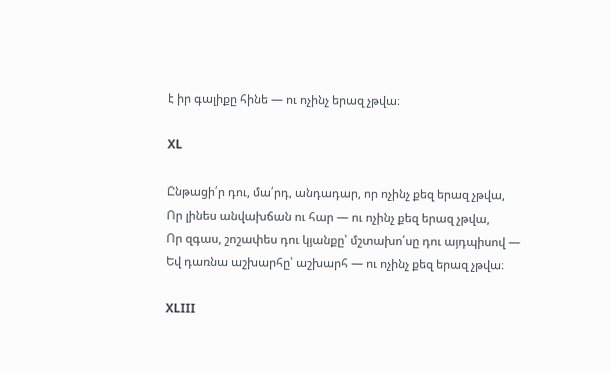է իր գալիքը հինե — ու ոչինչ երազ չթվա։

XL

Ընթացի՛ր դու, մա՛րդ, անդադար, որ ոչինչ քեզ երազ չթվա,
Որ լինես անվախճան ու հար — ու ոչինչ քեզ երազ չթվա,
Որ զգաս, շոշափես դու կյանքը՝ մշտախո՛սը դու այդպիսով —
Եվ դառնա աշխարհը՝ աշխարհ — ու ոչինչ քեզ երազ չթվա։

XLIII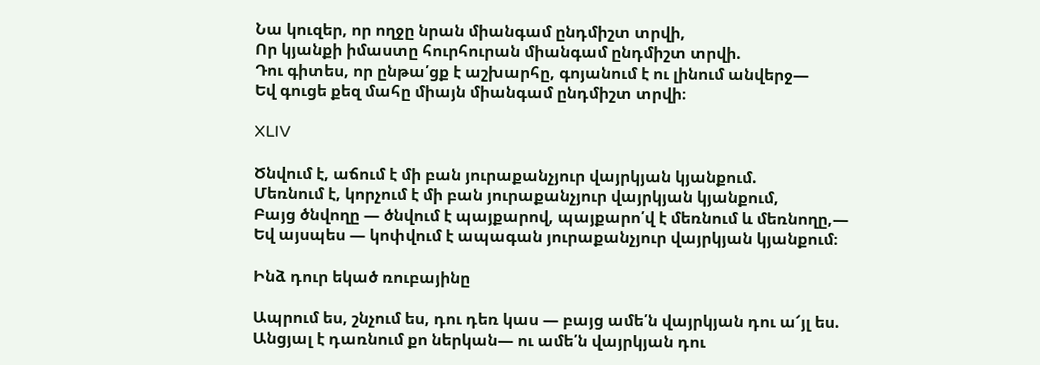Նա կուզեր, որ ողջը նրան միանգամ ընդմիշտ տրվի,
Որ կյանքի իմաստը հուրհուրան միանգամ ընդմիշտ տրվի.
Դու գիտես, որ ընթա՛ցք է աշխարհը, գոյանում է ու լինում անվերջ—
Եվ գուցե քեզ մահը միայն միանգամ ընդմիշտ տրվի։

XLIV

Ծնվում է, աճում է մի բան յուրաքանչյուր վայրկյան կյանքում.
Մեռնում է, կորչում է մի բան յուրաքանչյուր վայրկյան կյանքում,
Բայց ծնվողը — ծնվում է պայքարով, պայքարո՛վ է մեռնում և մեռնողը,—
Եվ այսպես — կոփվում է ապագան յուրաքանչյուր վայրկյան կյանքում։

Ինձ դուր եկած ռուբայինը

Ապրում ես, շնչում ես, դու դեռ կաս — բայց ամե՛ն վայրկյան դու ա՜յլ ես.
Անցյալ է դառնում քո ներկան— ու ամե՛ն վայրկյան դու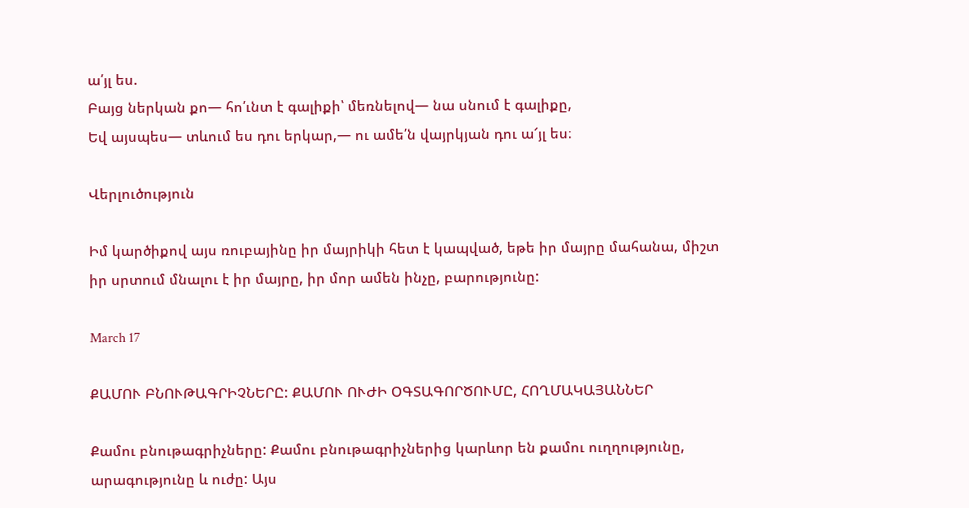ա՛յլ ես.
Բայց ներկան քո— հո՛ւնտ է գալիքի՝ մեռնելով— նա սնում է գալիքը,
Եվ այսպես— տևում ես դու երկար,— ու ամե՛ն վայրկյան դու ա՜յլ ես։

Վերլուծություն

Իմ կարծիքով այս ռուբայինը իր մայրիկի հետ է կապված, եթե իր մայրը մահանա, միշտ իր սրտում մնալու է իր մայրը, իր մոր ամեն ինչը, բարությունը:

March 17

ՔԱՄՈՒ ԲՆՈՒԹԱԳՐԻՉՆԵՐԸ: ՔԱՄՈՒ ՈՒԺԻ ՕԳՏԱԳՈՐԾՈՒՄԸ, ՀՈՂՄԱԿԱՅԱՆՆԵՐ

Քամու բնութագրիչները: Քամու բնութագրիչներից կարևոր են քամու ուղղությունը, արագությունը և ուժը: Այս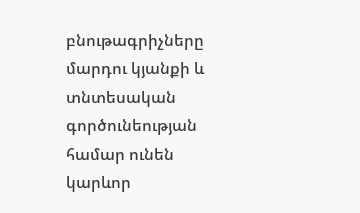բնութագրիչները մարդու կյանքի և տնտեսական գործունեության համար ունեն կարևոր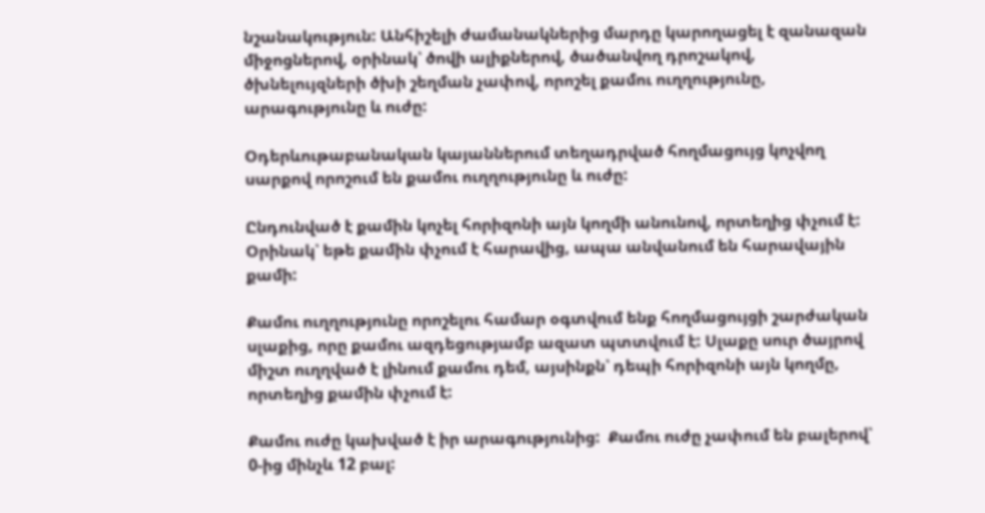նշանակություն: Անհիշելի ժամանակներից մարդը կարողացել է զանազան միջոցներով, օրինակ՝ ծովի ալիքներով, ծածանվող դրոշակով, ծխնելույզների ծխի շեղման չափով, որոշել քամու ուղղությունը, արագությունը և ուժը:

Օդերևութաբանական կայաններում տեղադրված հողմացույց կոչվող սարքով որոշում են քամու ուղղությունը և ուժը:

Ընդունված է քամին կոչել հորիզոնի այն կողմի անունով, որտեղից փչում է: Օրինակ՝ եթե քամին փչում է հարավից, ապա անվանում են հարավային քամի:

Քամու ուղղությունը որոշելու համար օգտվում ենք հողմացույցի շարժական սլաքից, որը քամու ազդեցությամբ ազատ պտտվում է: Սլաքը սուր ծայրով միշտ ուղղված է լինում քամու դեմ, այսինքն՝ դեպի հորիզոնի այն կողմը, որտեղից քամին փչում է:

Քամու ուժը կախված է իր արագությունից:  Քամու ուժը չափում են բալերով՝ 0-ից մինչև 12 բալ: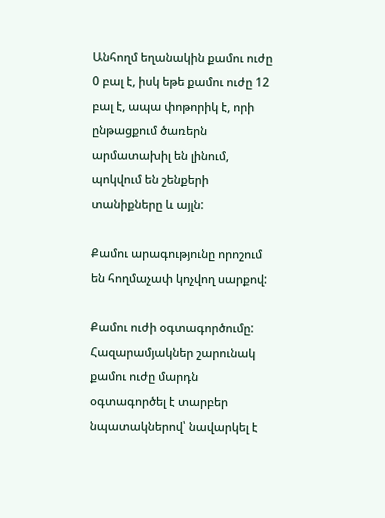Անհողմ եղանակին քամու ուժը 0 բալ է, իսկ եթե քամու ուժը 12 բալ է, ապա փոթորիկ է, որի ընթացքում ծառերն արմատախիլ են լինում, պոկվում են շենքերի տանիքները և այլն:

Քամու արագությունը որոշում են հողմաչափ կոչվող սարքով:

Քամու ուժի օգտագործումը: Հազարամյակներ շարունակ քամու ուժը մարդն օգտագործել է տարբեր նպատակներով՝ նավարկել է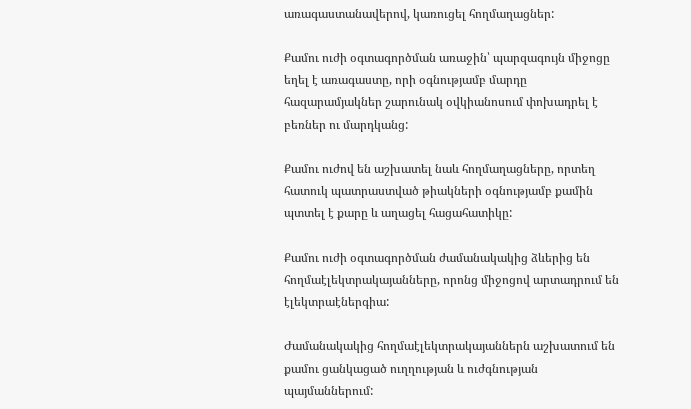առագաստանավերով, կառուցել հողմաղացներ:

Քամու ուժի օգտագործման առաջին՝ պարզագույն միջոցը եղել է առագաստը, որի օգնությամբ մարդը հազարամյակներ շարունակ օվկիանոսում փոխադրել է բեռներ ու մարդկանց:

Քամու ուժով են աշխատել նաև հողմաղացները, որտեղ հատուկ պատրաստված թիակների օգնությամբ քամին պտտել է քարը և աղացել հացահատիկը:

Քամու ուժի օգտագործման ժամանակակից ձևերից են հողմաէլեկտրակայանները, որոնց միջոցով արտադրում են էլեկտրաէներգիա:

Ժամանակակից հողմաէլեկտրակայաններն աշխատում են քամու ցանկացած ուղղության և ուժգնության պայմաններում: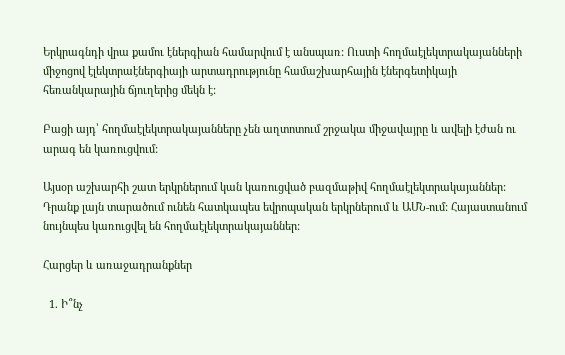Երկրագնդի վրա քամու էներգիան համարվում է անսպառ: Ուստի հողմաէլեկտրակայանների միջոցով էլեկտրաէներգիայի արտադրությունը համաշխարհային էներգետիկայի հեռանկարային ճյուղերից մեկն է:

Բացի այդ՝ հողմաէլեկտրակայանները չեն աղտոտում շրջակա միջավայրը և ավելի էժան ու արագ են կառուցվում:

Այսօր աշխարհի շատ երկրներում կան կառուցված բազմաթիվ հողմաէլեկտրակայաններ: Դրանք լայն տարածում ունեն հատկապես եվրոպական երկրներում և ԱՄՆ-ում: Հայաստանում նույնպես կառուցվել են հողմաէլեկտրակայաններ:

Հարցեր և առաջադրանքներ

  1. Ի՞նչ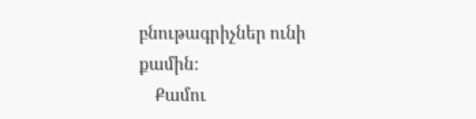բնութագրիչներ ունի քամին:
    Քամու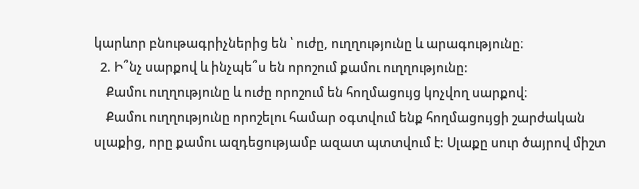կարևոր բնութագրիչներից են ՝ ուժը, ուղղությունը և արագությունը։
  2. Ի՞նչ սարքով և ինչպե՞ս են որոշում քամու ուղղությունը:
    Քամու ուղղությունը և ուժը որոշում են հողմացույց կոչվող սարքով։
    Քամու ուղղությունը որոշելու համար օգտվում ենք հողմացույցի շարժական սլաքից, որը քամու ազդեցությամբ ազատ պտտվում է: Սլաքը սուր ծայրով միշտ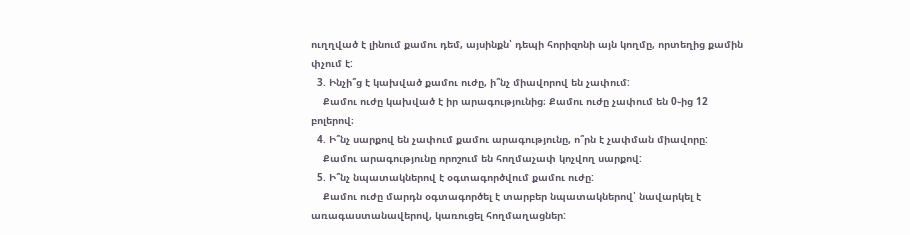ուղղված է լինում քամու դեմ, այսինքն՝ դեպի հորիզոնի այն կողմը, որտեղից քամին փչում է:
  3. Ինչի՞ց է կախված քամու ուժը, ի՞նչ միավորով են չափում:
    Քամու ուժը կախված է իր արագությունից։ Քամու ուժը չափում են 0֊ից 12 բոլերով։
  4. Ի՞նչ սարքով են չափում քամու արագությունը, ո՞րն է չափման միավորը:
    Քամու արագությունը որոշում են հողմաչափ կոչվող սարքով:
  5. Ի՞նչ նպատակներով է օգտագործվում քամու ուժը:
    Քամու ուժը մարդն օգտագործել է տարբեր նպատակներով՝ նավարկել է առագաստանավերով, կառուցել հողմաղացներ: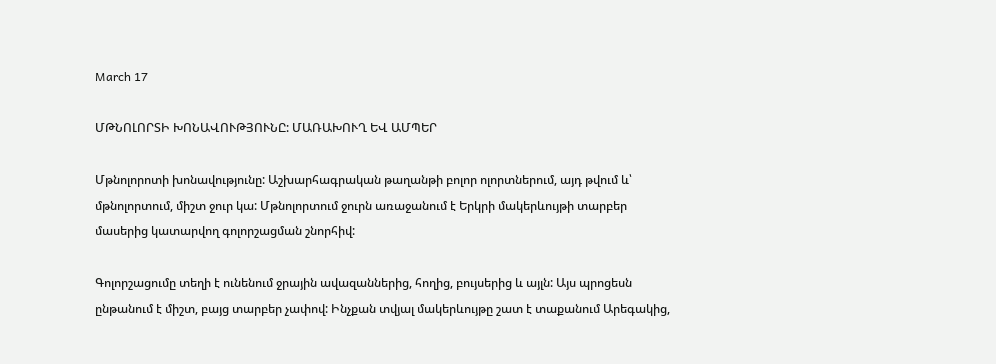March 17

ՄԹՆՈԼՈՐՏԻ ԽՈՆԱՎՈՒԹՅՈՒՆԸ: ՄԱՌԱԽՈՒՂ ԵՎ ԱՄՊԵՐ

Մթնոլորոտի խոնավությունը: Աշխարհագրական թաղանթի բոլոր ոլորտներում, այդ թվում և՝ մթնոլորտում, միշտ ջուր կա: Մթնոլորտում ջուրն առաջանում է Երկրի մակերևույթի տարբեր մասերից կատարվող գոլորշացման շնորհիվ:

Գոլորշացումը տեղի է ունենում ջրային ավազաններից, հողից, բույսերից և այլն: Այս պրոցեսն ընթանում է միշտ, բայց տարբեր չափով: Ինչքան տվյալ մակերևույթը շատ է տաքանում Արեգակից,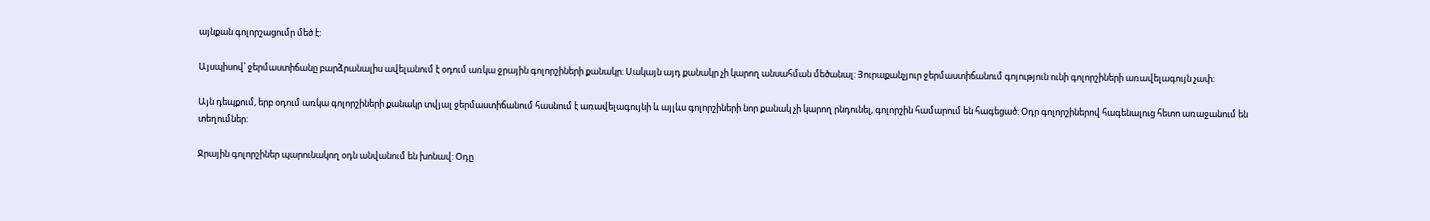այնքան գոլորշացումր մեծ է:

Այսպիսով՝ ջերմաստիճանը բարձրանալիս ավելանում է օդում առկա ջրային գոլորշիների քանակր: Սակայն այդ քանակր չի կարող անսահման մեծանալ: Յուրաքանչյուր ջերմաստիճանում գոյություն ունի գոլորշիների առավելագույն չափ:

Այն դեպքում, երբ օդում առկա գոլորշիների քանակր տվյալ ջերմաստիճանում հասնում է առավելագույնի և այլևս գոլորշիների նոր քանակ չի կարող րնդունել, գոլորշին համարում են հագեցած: Օդր գոլորշիներով հագենալուց հետո առաջանում են տեղումներ:

Ջրային գոլորշիներ պարունակող օդն անվանում են խոնավ: Օդը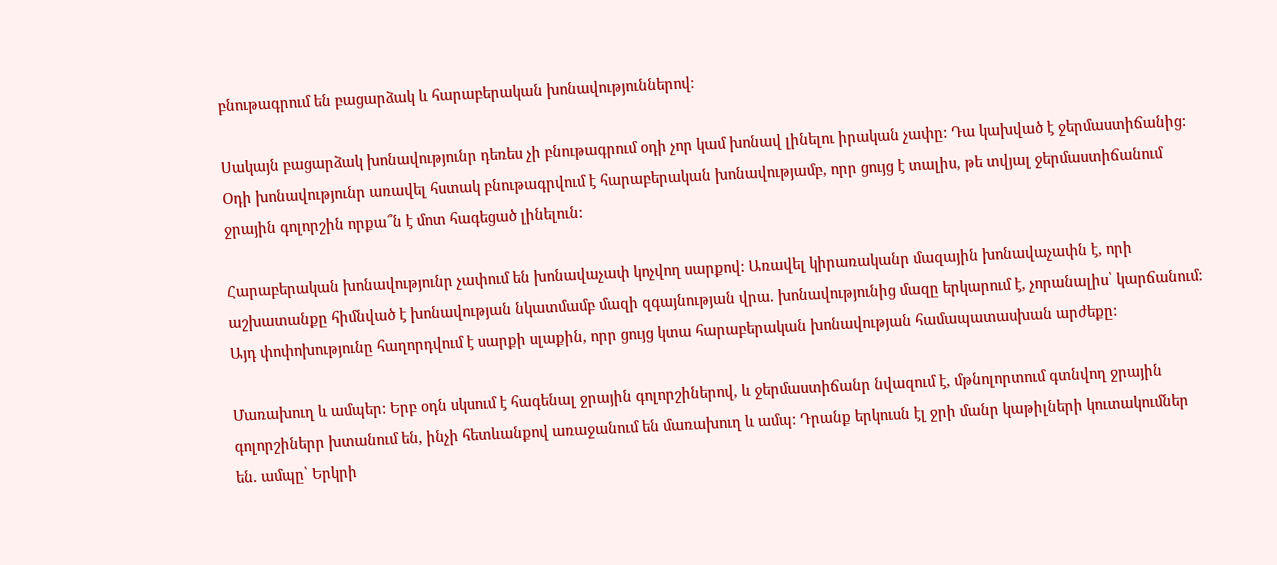բնութագրում են բացարձակ և հարաբերական խոնավություններով։

Սակայն բացարձակ խոնավությունր դեռես չի բնութագրում օդի չոր կամ խոնավ լինելու իրական չափը: Դա կախված է ջերմաստիճանից: Օդի խոնավությունր առավել հստակ բնութագրվում է հարաբերական խոնավությամբ, որր ցույց է տալիս, թե տվյալ ջերմաստիճանում ջրային գոլորշին որքա՞ն է մոտ հագեցած լինելուն:

Հարաբերական խոնավությունր չափում են խոնավաչափ կոչվող սարքով: Առավել կիրառականր մազային խոնավաչափն է, որի աշխատանքը հիմնված է խոնավության նկատմամբ մազի զգայնության վրա. խոնավությունից մազը երկարում է, չորանալիս՝ կարճանում: Այդ փոփոխությունը հաղորդվում է սարքի սլաքին, որր ցույց կտա հարաբերական խոնավության համապատասխան արժեքը:

Մառախուղ և ամպեր: Երբ օդն սկսում է հագենալ ջրային գոլորշիներով, և ջերմաստիճանր նվազում է, մթնոլորտում գտնվող ջրային գոլորշիներր խտանում են, ինչի հետևանքով առաջանում են մառախուղ և ամպ: Դրանք երկուսն էլ ջրի մանր կաթիլների կուտակումներ են. ամպը՝ Երկրի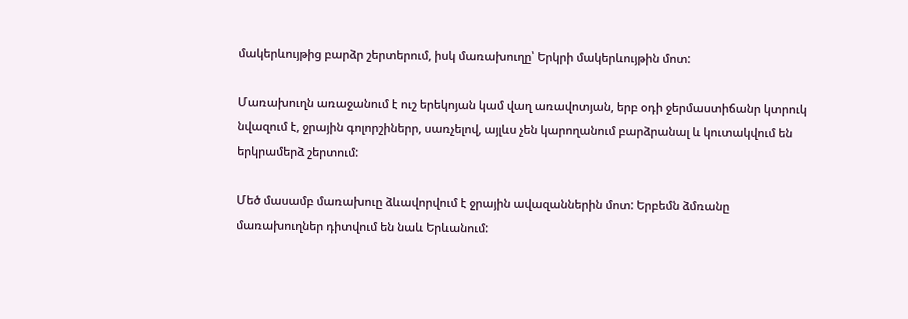մակերևույթից բարձր շերտերում, իսկ մառախուղը՝ Երկրի մակերևույթին մոտ:

Մառախուղն առաջանում է ուշ երեկոյան կամ վաղ առավոտյան, երբ օդի ջերմաստիճանր կտրուկ նվազում է, ջրային գոլորշիներր, սառչելով, այլևս չեն կարողանում բարձրանալ և կուտակվում են երկրամերձ շերտում:

Մեծ մասամբ մառախուը ձևավորվում է ջրային ավազաններին մոտ: Երբեմն ձմռանը մառախուղներ դիտվում են նաև Երևանում: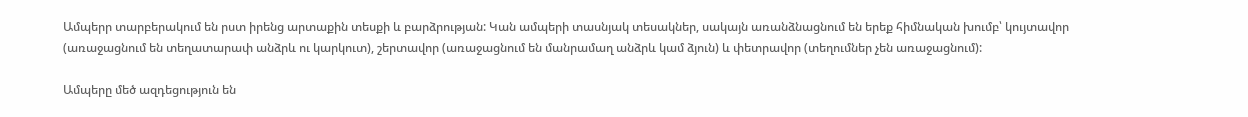Ամպերր տարբերակում են րստ իրենց արտաքին տեսքի և բարձրության: Կան ամպերի տասնյակ տեսակներ, սակայն առանձնացնում են երեք հիմնական խումբ՝ կույտավոր (առաջացնում են տեղատարափ անձրև ու կարկուտ), շերտավոր (առաջացնում են մանրամաղ անձրև կամ ձյուն) և փետրավոր (տեղումներ չեն առաջացնում):

Ամպերը մեծ ազդեցություն են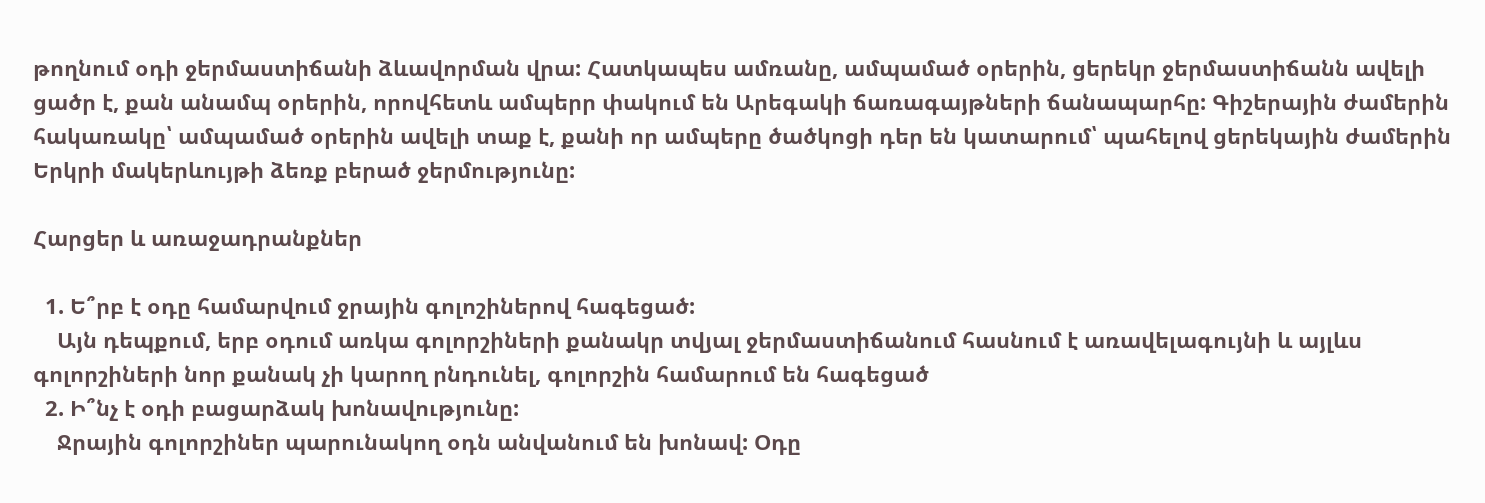թողնում օդի ջերմաստիճանի ձևավորման վրա: Հատկապես ամռանը, ամպամած օրերին, ցերեկր ջերմաստիճանն ավելի ցածր է, քան անամպ օրերին, որովհետև ամպերր փակում են Արեգակի ճառագայթների ճանապարհը: Գիշերային ժամերին հակառակը՝ ամպամած օրերին ավելի տաք է, քանի որ ամպերը ծածկոցի դեր են կատարում՝ պահելով ցերեկային ժամերին Երկրի մակերևույթի ձեռք բերած ջերմությունը:

Հարցեր և առաջադրանքներ

  1. Ե՞րբ է օդը համարվում ջրային գոլոշիներով հագեցած:
    Այն դեպքում, երբ օդում առկա գոլորշիների քանակր տվյալ ջերմաստիճանում հասնում է առավելագույնի և այլևս գոլորշիների նոր քանակ չի կարող րնդունել, գոլորշին համարում են հագեցած
  2. Ի՞նչ է օդի բացարձակ խոնավությունը:
    Ջրային գոլորշիներ պարունակող օդն անվանում են խոնավ: Օդը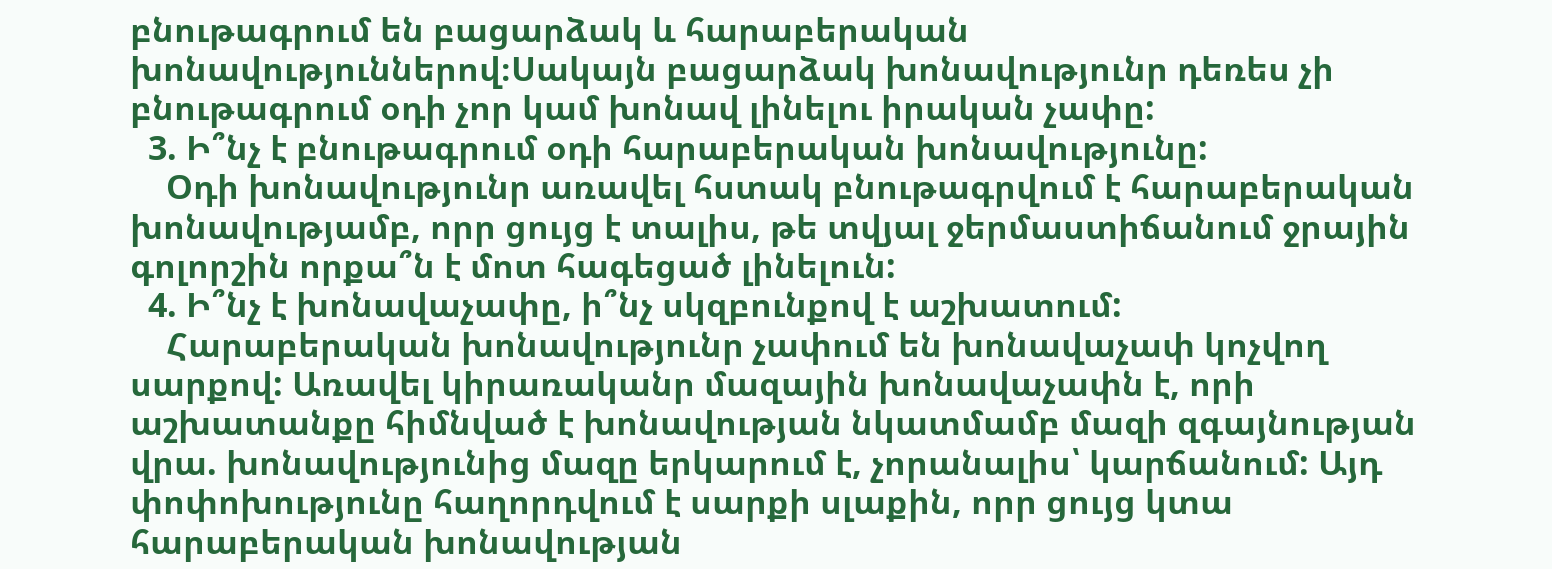բնութագրում են բացարձակ և հարաբերական խոնավություններով։Սակայն բացարձակ խոնավությունր դեռես չի բնութագրում օդի չոր կամ խոնավ լինելու իրական չափը:
  3. Ի՞նչ է բնութագրում օդի հարաբերական խոնավությունը:
    Օդի խոնավությունր առավել հստակ բնութագրվում է հարաբերական խոնավությամբ, որր ցույց է տալիս, թե տվյալ ջերմաստիճանում ջրային գոլորշին որքա՞ն է մոտ հագեցած լինելուն:
  4. Ի՞նչ է խոնավաչափը, ի՞նչ սկզբունքով է աշխատում:
    Հարաբերական խոնավությունր չափում են խոնավաչափ կոչվող սարքով: Առավել կիրառականր մազային խոնավաչափն է, որի աշխատանքը հիմնված է խոնավության նկատմամբ մազի զգայնության վրա. խոնավությունից մազը երկարում է, չորանալիս՝ կարճանում: Այդ փոփոխությունը հաղորդվում է սարքի սլաքին, որր ցույց կտա հարաբերական խոնավության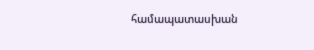համապատասխան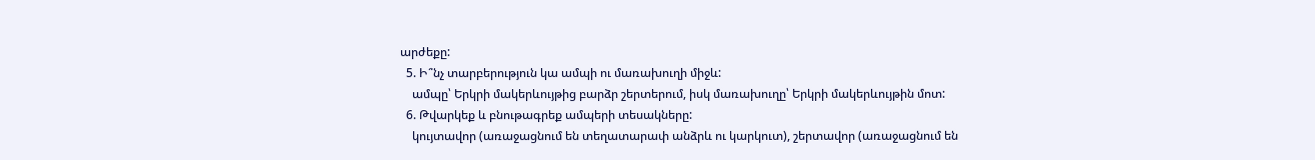արժեքը:
  5. Ի՞նչ տարբերություն կա ամպի ու մառախուղի միջև:
    ամպը՝ Երկրի մակերևույթից բարձր շերտերում, իսկ մառախուղը՝ Երկրի մակերևույթին մոտ:
  6. Թվարկեք և բնութագրեք ամպերի տեսակները:
    կույտավոր (առաջացնում են տեղատարափ անձրև ու կարկուտ), շերտավոր (առաջացնում են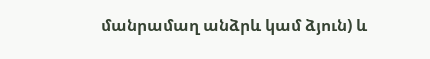մանրամաղ անձրև կամ ձյուն) և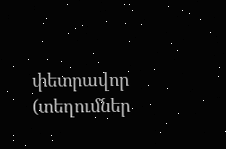փետրավոր (տեղումներ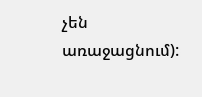չեն առաջացնում):